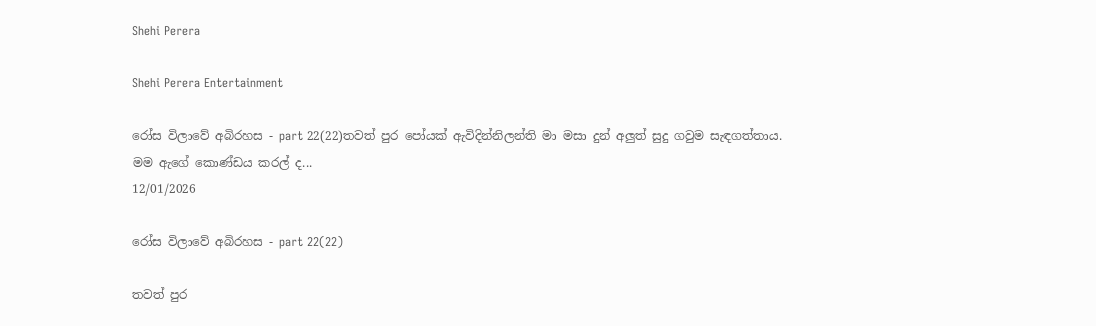Shehi Perera

Shehi Perera Entertainment

රෝස විලාවේ අබිරහස - part 22(22)තවත් පුර පෝයක් ඇවිදින්නිලන්ති මා මසා දුන් අලුත් සුදු ගවුම සැඳගත්තාය. මම ඇගේ කොණ්ඩය කරල් ද...
12/01/2026

රෝස විලාවේ අබිරහස - part 22(22)

තවත් පුර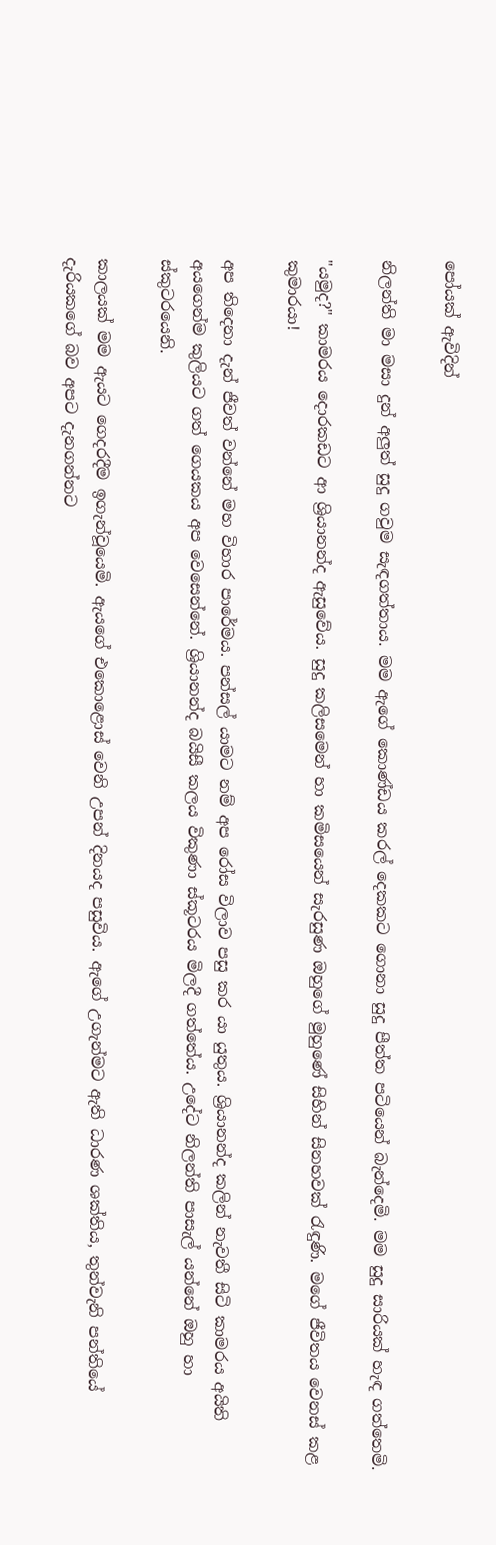පෝයක් ඇවිදින්

නිලන්ති මා මසා දුන් අලුත් සුදු ගවුම සැඳගත්තාය. මම ඇගේ කොණ්ඩය කරල් දෙකකට ගොනා සුදු පීත්ත පටියෙන් බැන්දෙමි. මම සුදු සාරියක් හැඳ ගත්තෙමි.

"යමුද?" කාමරය දොරකඩට ආ ශ්‍රියානන්ද ඇසුවේය. සුදු කලිසමෙන් හා කමිසයෙන් සැරසුණ ඔහුගේ මුහුණේ සිහින් සිනහවක් රැඳුණි. මගේ ජීවිතය වෙනස් කළ කුමාරයා!

අප තිදෙනා දැන් ජීවත් වන්නේ මහ විහාර පාරේමය. පන්සල් යාමට නම් අප රෝස විලාව පසු කර යා යුතුය. ශ්‍රියානන්ද කලින් නැවතී සිටි කාමරය අයිති අයගෙන්ම කුලියට ගත් ගෙයකය අප වෙසෙන්නේ. ශ්‍රියානන්ද බයිසී කලය විකුණා ස්කූටරය මිලදී ගත්තේය. උදේට නිලන්ති පාසැල් යන්නේ ඔහු හා ස්කුටරයෙනි.

කාලයක් මම ඇයට ගෙදරදීම ඉගැන්වූයෙමි. ඇයගේ එකොළොස් වෙනි උපන් දිනයද පසුවිය. ඇගේ උගැන්මට ඇති ධාරණ ශක්තිය, තුන්වැනි පන්තියේ දැරියකගේ බව අපට දැනගන්නට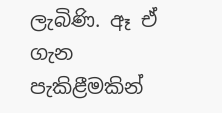ලැබිණි. ඈ ඒ ගැන පැකිළීමකින්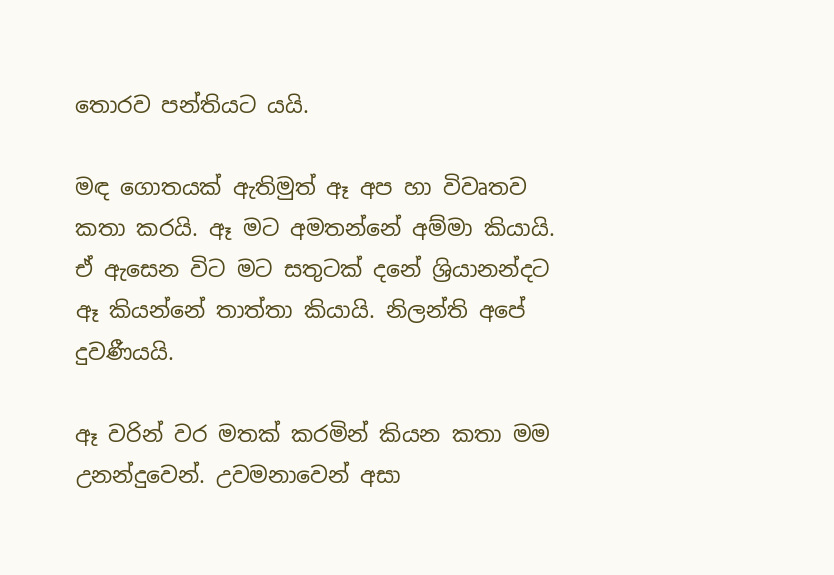තොරව පන්තියට යයි.

මඳ ගොතයක් ඇතිමුත් ඈ අප හා විවෘතව කතා කරයි. ඈ මට අමතන්නේ අම්මා කියායි. ඒ ඇසෙන විට මට සතුටක් දනේ ශ්‍රියානන්දට ඈ කියන්නේ තාත්තා කියායි. නිලන්ති අපේ දුවණීයයි.

ඈ වරින් වර මතක් කරමින් කියන කතා මම උනන්දුවෙන්. උවමනාවෙන් අසා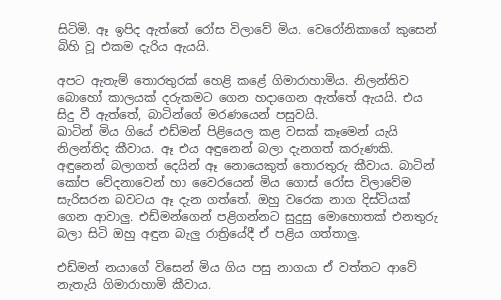සිටිමි. ඈ ඉපිද ඇත්තේ රෝස විලාවේ මිය. වෙරෝනිකාගේ කුසෙන් බිහි වූ එකම දැරිය ඇයයි.

අපට ඇතැම් තොරතුරක් හෙළි කළේ ගිමාරාහාමිය. නිලන්තිව බොහෝ කාලයක් දරුකමට ගෙන හදාගෙන ඇත්තේ ඇයයි. එය සිදු වී ඇත්තේ, බාටින්ගේ මරණයෙන් පසුවයි.
ඛාටින් මිය ගියේ එඩ්මන් පිළියෙල කළ වසක් කෑමෙන් යැයි නිලන්තිද කීවාය. ඈ එය අඳුනෙන් බලා දැනගත් කරුණකි. අඳුනෙන් බලාගත් දෙයින් ඈ නොයෙකුත් තොරතුරු කීවාය. බාටින් කෝප වේදනාවෙන් හා වෛරයෙන් මිය ගොස් රෝස විලාවේම සැරිසරන බවටය ඈ දැන ගත්තේ. ඔහු වරෙක නාග දිස්ටියක් ගෙන ආවාලු. එඩ්මන්ගෙන් පළිගන්නට සුදුසු මොහොතක් එනතුරු බලා සිටි ඔහු අඳුන බැලු රාත්‍රියේදී ඒ පළිය ගත්තාලු.

එඩ්මන් නයාගේ විසෙන් මිය ගිය පසු නාගයා ඒ වත්තට ආවේ නැතැයි ගිමාරාහාමි කීවාය.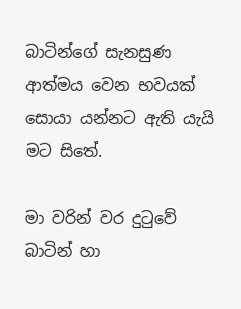බාටින්ගේ සැනසුණ ආත්මය වෙන භවයක් සොයා යන්නට ඇති යැයි මට සිතේ.

මා වරින් වර දුටුවේ බාටින් හා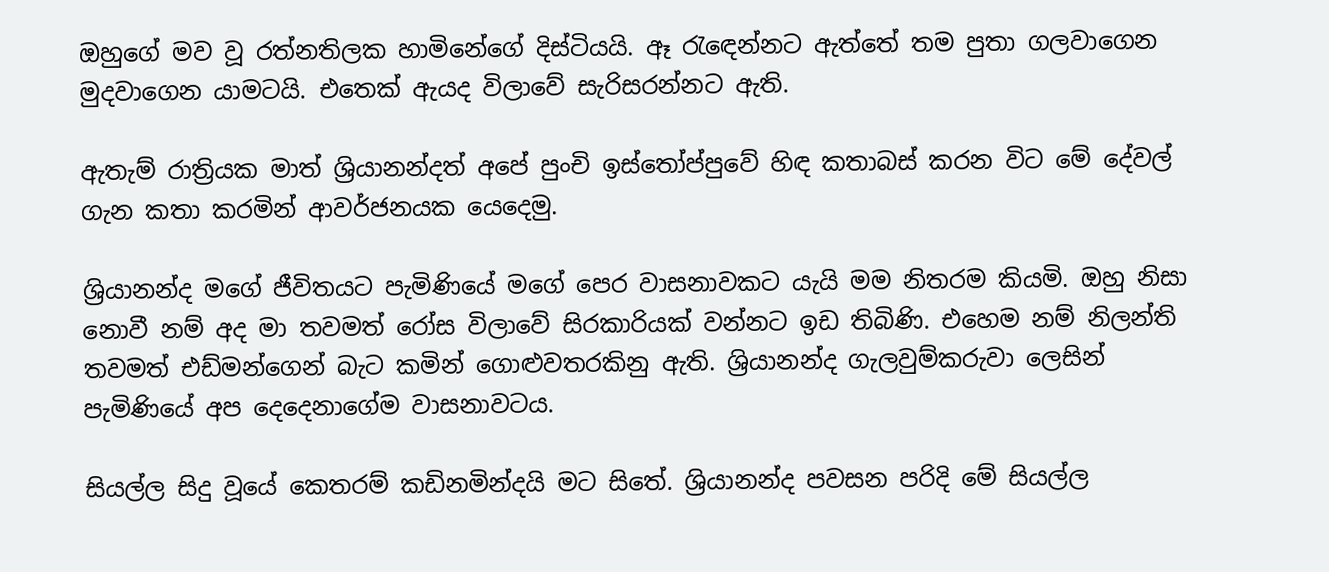ඔහුගේ මව වූ රත්නතිලක හාමිනේගේ දිස්ටියයි. ඈ රැඳෙන්නට ඇත්තේ තම පුතා ගලවාගෙන මුදවාගෙන යාමටයි. එතෙක් ඇයද විලාවේ සැරිසරන්නට ඇති.

ඇතැම් රාත්‍රියක මාත් ශ්‍රියානන්දත් අපේ පුංචි ඉස්තෝප්පුවේ හිඳ කතාබස් කරන විට මේ දේවල් ගැන කතා කරමින් ආවර්ජනයක යෙදෙමු.

ශ්‍රියානන්ද මගේ ජීවිතයට පැමිණියේ මගේ පෙර වාසනාවකට යැයි මම නිතරම කියමි. ඔහු නිසා නොවී නම් අද මා තවමත් රෝස විලාවේ සිරකාරියක් වන්නට ඉඩ තිබිණි. එහෙම නම් නිලන්ති තවමත් එඩ්මන්ගෙන් බැට කමින් ගොළුවතරකිනු ඇති. ශ්‍රියානන්ද ගැලවුම්කරුවා ලෙසින් පැමිණියේ අප දෙදෙනාගේම වාසනාවටය.

සියල්ල සිදු වූයේ කෙතරම් කඩිනමින්දයි මට සිතේ. ශ්‍රියානන්ද පවසන පරිදි මේ සියල්ල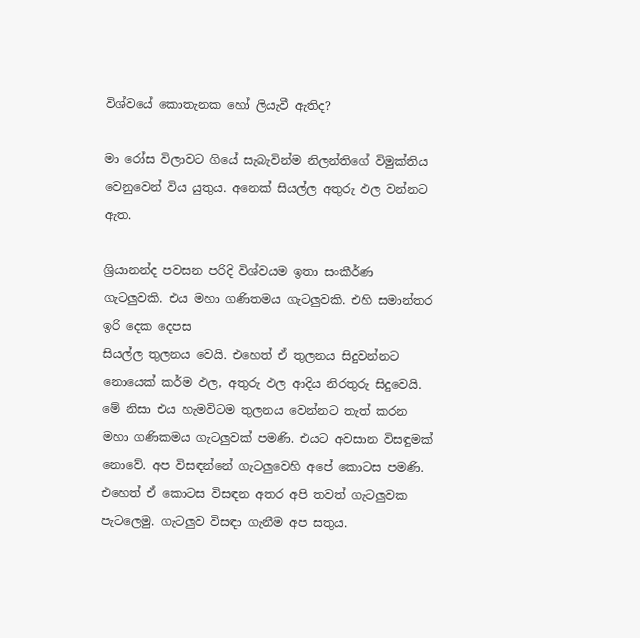විශ්වයේ කොතැනක හෝ ලියැවී ඇතිද?

මා රෝස විලාවට ගියේ සැබැවින්ම නිලන්තිගේ විමුක්තිය වෙනුවෙන් විය යුතුය. අනෙක් සියල්ල අතුරු ඵල වන්නට ඇත.

ශ්‍රියානන්ද පවසන පරිදි විශ්වයම ඉතා සංකීර්ණ ගැටලුවකි. එය මහා ගණිතමය ගැටලුවකි. එහි සමාන්තර ඉරි දෙක දෙපස
සියල්ල තුලනය වෙයි. එහෙත් ඒ තුලනය සිදුවන්නට නොයෙක් කර්ම ඵල, අතුරු ඵල ආදිය නිරතුරු සිදුවෙයි. මේ නිසා එය හැමවිටම තුලනය වෙන්නට තැත් කරන මහා ගණිකමය ගැටලුවක් පමණි. එයට අවසාන විසඳුමක් නොවේ. අප විසඳන්නේ ගැටලුවෙහි අපේ කොටස පමණි. එහෙත් ඒ කොටස විසඳන අතර අපි තවත් ගැටලුවක පැටලෙමු. ගැටලුව විසඳා ගැනීම අප සතුය.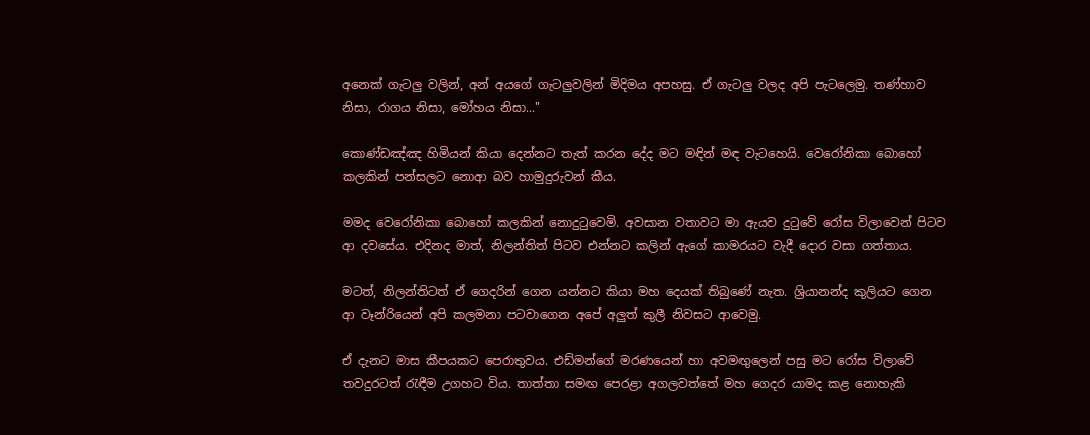අනෙක් ගැටලු වලින්, අන් අයගේ ගැටලුවලින් මිදිමය අපහසු. ඒ ගැටලු වලද අපි පැටලෙමු. තණ්හාව නිසා, රාගය නිසා, මෝහය නිසා..."

කොණ්ඩඤ්ඤ හිමියන් කියා දෙන්නට තැත් කරන දේද මට මඳින් මඳ වැටහෙයි. වෙරෝනිකා බොහෝ කලකින් පන්සලට නොආ බව හාමුදුරුවන් කීය.

මමද වෙරෝනිකා බොහෝ කලකින් නොදුටුවෙමි. අවසාන වතාවට මා ඇයව දුටුවේ රෝස විලාවෙන් පිටව ආ දවසේය. එදිනද මාත්, නිලන්තිත් පිටව එන්නට කලින් ඇගේ කාමරයට වැදී දොර වසා ගත්තාය.

මටත්, නිලන්තිටත් ඒ ගෙදරින් ගෙන යන්නට කියා මහ දෙයක් තිබුණේ නැත. ශ්‍රියානන්ද කුලියට ගෙන ආ වෑන්රියෙන් අපි කලමනා පටවාගෙන අපේ අලුත් කුලී නිවසට ආවෙමු.

ඒ දැනට මාස කීපයකට පෙරාතුවය. එඩ්මන්ගේ මරණයෙන් හා අවමඟුලෙන් පසු මට රෝස විලාවේ තවදුරටත් රැඳීම උගහට විය. තාත්තා සමඟ පෙරළා අගලවත්තේ මහ ගෙදර යාමද කළ නොහැකි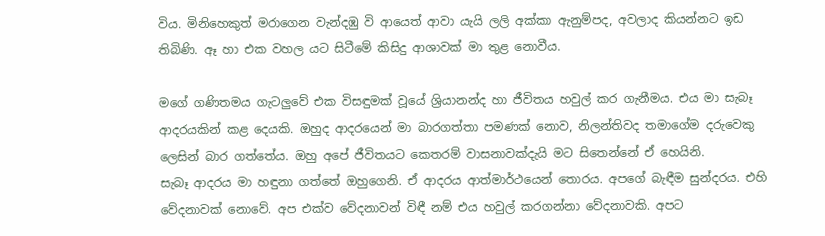විය. මිනිහෙකුත් මරාගෙන වැන්දඹු වි ආයෙත් ආවා යැයි ලලි අක්කා ඇනුම්පද, අවලාද කියන්නට ඉඩ තිබිණි. ඈ හා එක වහල යට සිටීමේ කිසිදු ආශාවක් මා තුළ නොවීය.

මගේ ගණිතමය ගැටලුවේ එක විසඳුමක් වූයේ ශ්‍රියානන්ද හා ජීවිතය හවුල් කර ගැනීමය. එය මා සැබෑ ආදරයකින් කළ දෙයකි. ඔහුද ආදරයෙන් මා බාරගත්තා පමණක් නොව, නිලන්තිවද තමාගේම දරුවෙකු ලෙසින් බාර ගත්තේය. ඔහු අපේ ජීවිතයට කෙතරම් වාසනාවක්දැයි මට සිතෙන්නේ ඒ හෙයිනි.
සැබෑ ආදරය මා හඳුනා ගත්තේ ඔහුගෙනි. ඒ ආදරය ආත්මාර්ථයෙන් තොරය. අපගේ බැඳීම සුන්දරය. එහි වේදනාවක් නොවේ. අප එක්ව වේදනාවන් විඳී නම් එය හවුල් කරගන්නා වේදනාවකි. අපට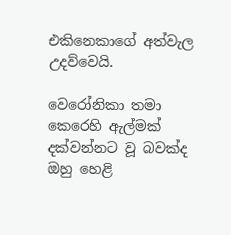එකිනෙකාගේ අත්වැල උදව්වෙයි.

වෙරෝනිකා තමා කෙරෙහි ඇල්මක් දක්වන්නට වූ බවක්ද ඔහු හෙළි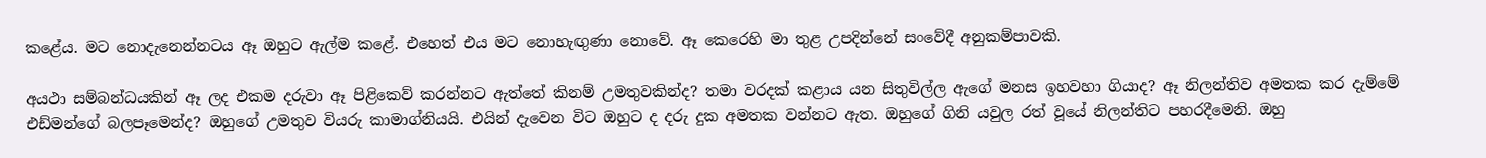කළේය. මට නොදැනෙන්නටය ඈ ඔහුට ඇල්ම කළේ. එහෙත් එය මට නොහැඟුණා නොවේ. ඈ කෙරෙහි මා තුළ උපදින්නේ සංවේදී අනුකම්පාවකි.

අයථා සම්බන්ධයකින් ඈ ලද එකම දරුවා ඈ පිළිකෙව් කරන්නට ඇත්තේ කිනම් උමතුවකින්ද? තමා වරදක් කළාය යන සිතුවිල්ල ඇගේ මනස ඉහවහා ගියාද? ඈ නිලන්තිව අමතක කර දැම්මේ එඩ්මන්ගේ බලපෑමෙන්ද? ඔහුගේ උමතුව වියරු කාමාග්නියයි. එයින් දැවෙන විට ඔහුට ද දරු දුක අමතක වන්නට ඇත. ඔහුගේ ගිනි යවුල රත් වූයේ නිලන්තිට පහරදීමෙනි. ඔහු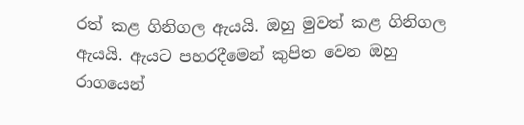රත් කළ ගිනිගල ඇයයි. ඔහු මුවත් කළ ගිනිගල ඇයයි. ඇයට පහරදීමෙන් කුපිත වෙන ඔහු රාගයෙන්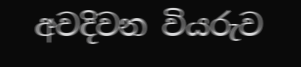අවදිවන වියරුව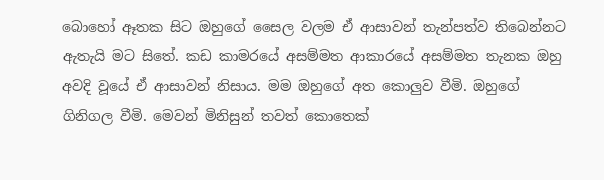බොහෝ ඈතක සිට ඔහුගේ සෛල වලම ඒ ආසාවන් තැන්පත්ව තිබෙන්නට ඇතැයි මට සිතේ. කඩ කාමරයේ අසම්මත ආකාරයේ අසම්මත තැනක ඔහු අවදි වූයේ ඒ ආසාවන් නිසාය. මම ඔහුගේ අත කොලුව වීමි. ඔහුගේ ගිනිගල වීමි. මෙවන් මිනිසුන් තවත් කොතෙක්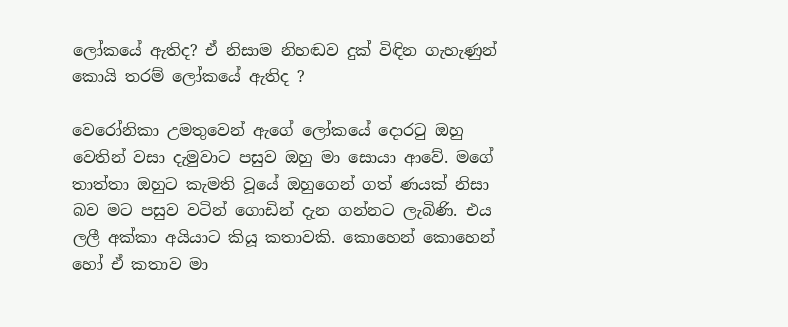ලෝකයේ ඇතිද? ඒ නිසාම නිහඬව දුක් විඳින ගැහැණුන් කොයි තරම් ලෝකයේ ඇතිද ?

වෙරෝනිකා උමතුවෙන් ඇගේ ලෝකයේ දොරටු ඔහු වෙතින් වසා දැමුවාට පසුව ඔහු මා සොයා ආවේ. මගේ තාත්තා ඔහුට කැමති වූයේ ඔහුගෙන් ගත් ණයක් නිසා බව මට පසුව වටින් ගොඩින් දැන ගන්නට ලැබිණි. එය ලලී අක්කා අයියාට කියූ කතාවකි. කොහෙන් කොහෙන් හෝ ඒ කතාව මා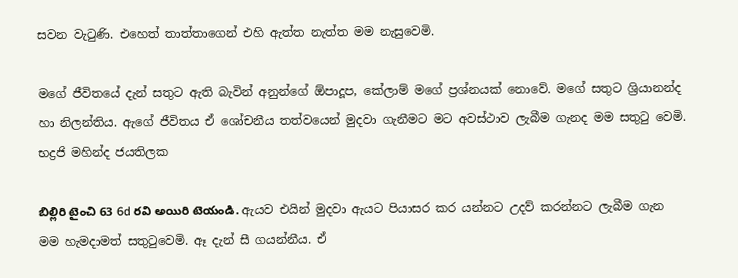සවන වැටුණි. එහෙත් තාත්තාගෙන් එහි ඇත්ත නැත්ත මම නැසුවෙමි.

මගේ ජීවිතයේ දැන් සතුට ඇති බැවින් අනුන්ගේ ඕපාදූප, කේලාම් මගේ ප්‍රශ්නයක් නොවේ. මගේ සතුට ශ්‍රියානන්ද හා නිලන්තිය. ඇගේ ජීවිතය ඒ ශෝචනීය තත්වයෙන් මුදවා ගැනීමට මට අවස්ථාව ලැබීම ගැනද මම සතුටු වෙමි.
භද්‍රජි මහින්ද ජයතිලක

బిల్లిరి టైంచి 63 6d రవి అయిరి టెయండి. ඇයව එයින් මුදවා ඇයට පියාසර කර යන්නට උදව් කරන්නට ලැබීම ගැන මම හැමදාමත් සතුටුවෙමි. ඈ දැන් සී ගයන්නීය. ඒ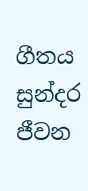ගීතය සුන්දර ජීවන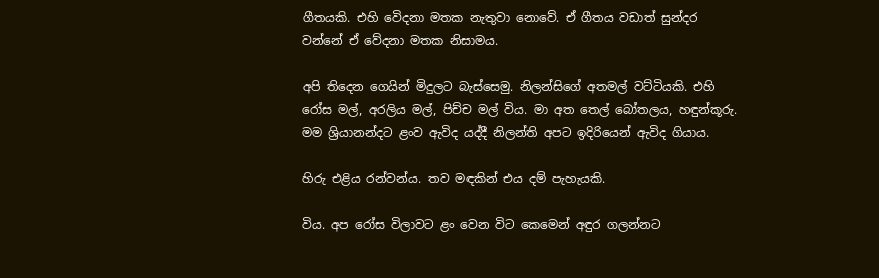ගීතයකි. එහි වෙිදනා මතක නැතුවා නොවේ. ඒ ගීතය වඩාත් සුන්දර වන්නේ ඒ වේදනා මතක නිසාමය.

අපි තිදෙන ගෙයින් මිදුලට බැස්සෙමු. නිලන්සිගේ අතමල් වට්ටියකි. එහි රෝස මල්, අරලිය මල්, පිච්ච මල් විය. මා අත තෙල් බෝතලය, හඳුන්කූරු. මම ශ්‍රියානන්දට ළංව ඇවිද යද්දී නිලන්ති අපට ඉදිරියෙන් ඇවිද ගියාය.

හිරු එළිය රන්වන්ය. තව මඳකින් එය දම් පැහැයකි.

විය. අප රෝස විලාවට ළං වෙන විට කෙමෙන් අඳුර ගලන්නට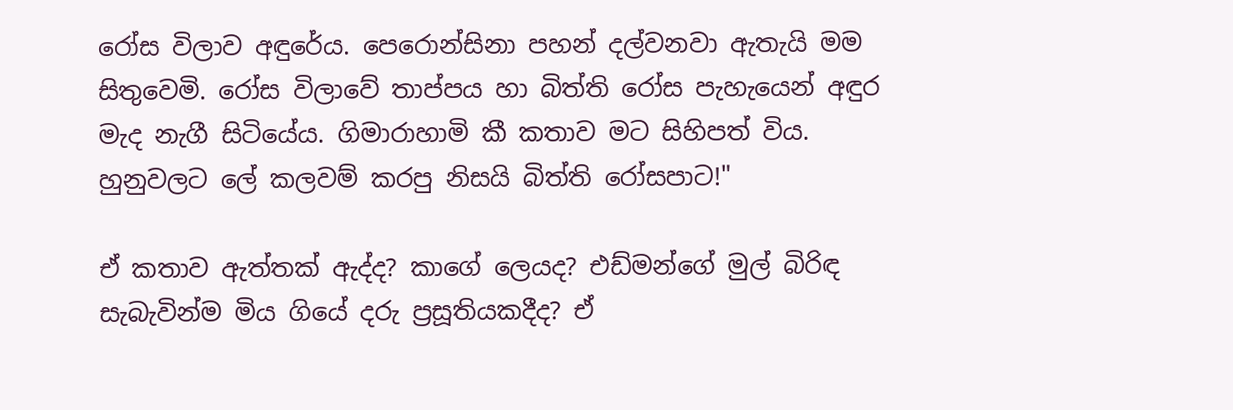රෝස විලාව අඳුරේය. පෙරොන්සිනා පහන් දල්වනවා ඇතැයි මම සිතුවෙමි. රෝස විලාවේ තාප්පය හා බිත්ති රෝස පැහැයෙන් අඳුර මැද නැගී සිටියේය. ගිමාරාහාමි කී කතාව මට සිහිපත් විය. හුනුවලට ලේ කලවම් කරපු නිසයි බිත්ති රෝසපාට!"

ඒ කතාව ඇත්තක් ඇද්ද? කාගේ ලෙයද? එඩ්මන්ගේ මුල් බිරිඳ සැබැවින්ම මිය ගියේ දරු ප්‍රසූතියකදීද? ඒ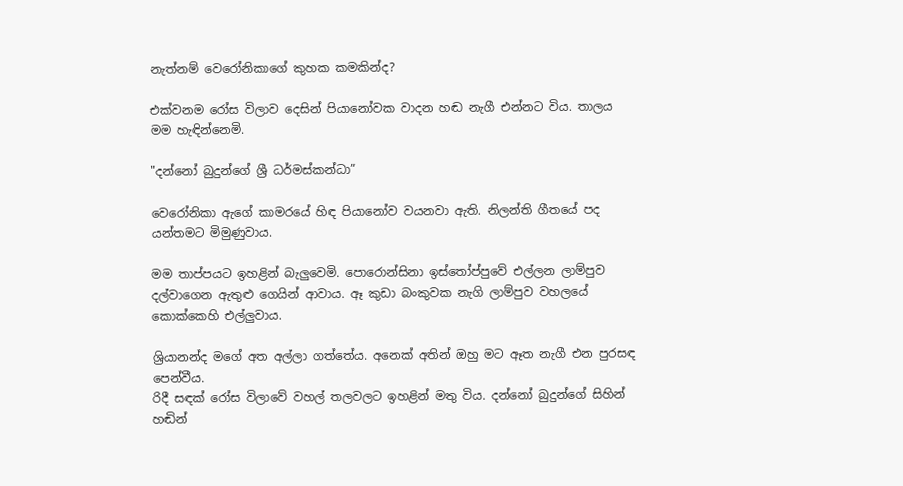නැත්නම් වෙරෝනිකාගේ කුහක කමකින්ද?

එක්වනම රෝස විලාව දෙසින් පියානෝවක වාදන හඬ නැගී එන්නට විය. තාලය මම හැඳින්නෙමි.

"දන්නෝ බුදුන්ගේ ශ්‍රී ධර්මස්කන්ධා”

වෙරෝනිකා ඇගේ කාමරයේ හිඳ පියානෝව වයනවා ඇති. නිලන්ති ගීතයේ පද යන්තමට මිමුණුවාය.

මම තාප්පයට ඉහළින් බැලුවෙමි. පොරොන්සිනා ඉස්තෝප්පුවේ එල්ලන ලාම්පුව දල්වාගෙන ඇතුළු ගෙයින් ආවාය. ඈ කුඩා බංකුවක නැගි ලාම්පුව වහලයේ කොක්කෙහි එල්ලුවාය.

ශ්‍රියානන්ද මගේ අත අල්ලා ගත්තේය. අනෙක් අතින් ඔහු මට ඈත නැගී එන පුරසඳ පෙන්වීය.
රිදී සඳක් රෝස විලාවේ වහල් තලවලට ඉහළින් මතු විය. දන්නෝ බුදුන්ගේ සිහින් හඬින්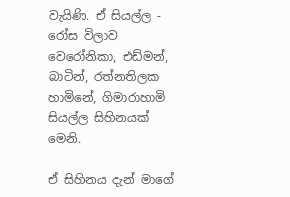වැයිණි. ඒ සියල්ල - රෝස විලාව වෙරෝනිකා, එඩ්මන්, බාටින්, රත්නතිලක හාමිනේ, ගිමාරාහාමි සියල්ල සිහිනයක් මෙනි.

ඒ සිහිනය දැන් මාගේ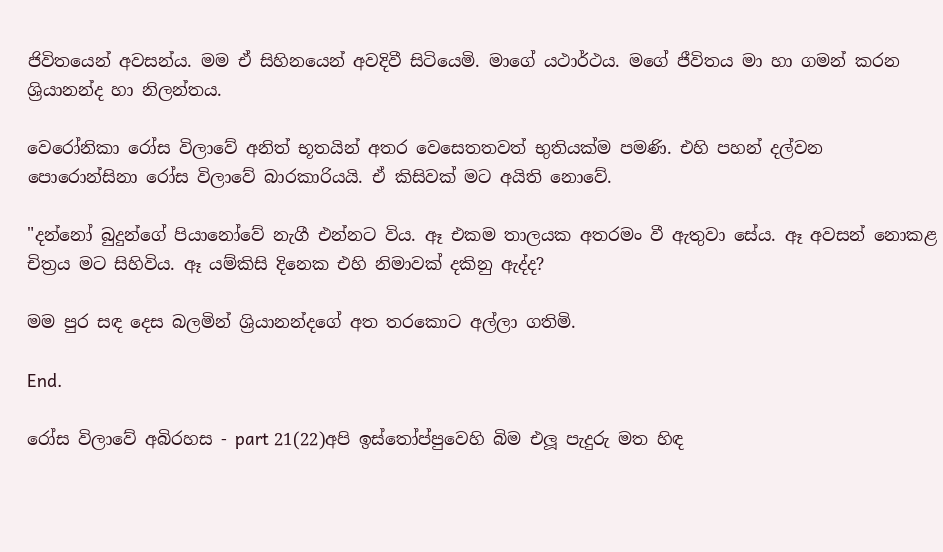ජිවිතයෙන් අවසන්ය. මම ඒ සිහිනයෙන් අවදිවී සිටියෙමි. මාගේ යථාර්ථය. මගේ ජීවිතය මා හා ගමන් කරන ශ්‍රියානන්ද හා නිලන්තය.

වෙරෝනිකා රෝස විලාවේ අනිත් භූතයින් අතර වෙසෙතතවත් භුතියක්ම පමණි. එහි පහන් දල්වන පොරොන්සිනා රෝස විලාවේ බාරකාරියයි. ඒ කිසිවක් මට අයිති නොවේ.

"දන්නෝ බුදුන්ගේ පියානෝවේ නැගී එන්නට විය. ඈ එකම තාලයක අතරමං වී ඇතුවා සේය. ඈ අවසන් නොකළ චිත්‍රය මට සිහිවිය. ඈ යම්කිසි දිනෙක එහි නිමාවක් දකිනු ඇද්ද?

මම පුර සඳ දෙස බලමින් ශ්‍රියානන්දගේ අත තරකොට අල්ලා ගතිමි.

End.

රෝස විලාවේ අබිරහස - part 21(22)අපි ඉස්තෝප්පුවෙහි බිම එලූ පැදුරු මත හිඳ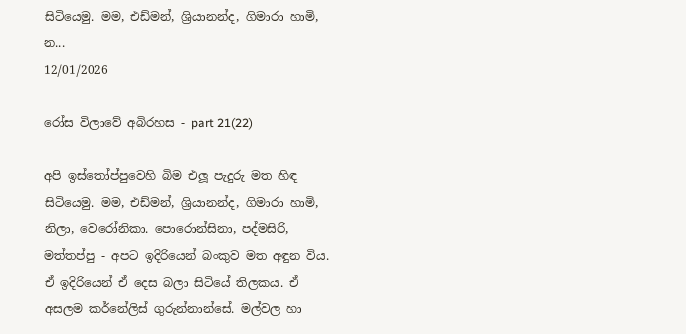සිටියෙමු. මම, එඩ්මන්, ශ්‍රියානන්ද, ගිමාරා හාමි, න...
12/01/2026

රෝස විලාවේ අබිරහස - part 21(22)

අපි ඉස්තෝප්පුවෙහි බිම එලූ පැදුරු මත හිඳ සිටියෙමු. මම, එඩ්මන්, ශ්‍රියානන්ද, ගිමාරා හාමි, නිලා, වෙරෝනිකා. පොරොන්සිනා, පද්මසිරි, මත්තප්පු - අපට ඉදිරියෙන් බංකුව මත අඳුන විය. ඒ ඉදිරියෙන් ඒ දෙස බලා සිටියේ තිලකය. ඒ අසලම කර්නේලිස් ගුරුන්නාන්සේ. මල්වල හා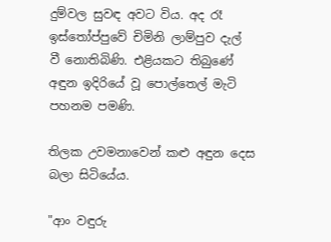දුම්වල සුවඳ අවට විය. අද රෑ ඉස්තෝප්පුවේ චිමිනි ලාම්පුව දැල් වී නොතිබිණි. එළියකට තිබුණේ අඳුන ඉදිරියේ වූ පොල්තෙල් මැටි පහනම පමණි.

තිලක උවමනාවෙන් කළු අඳුන දෙස බලා සිටියේය.

"ආං වඳුරු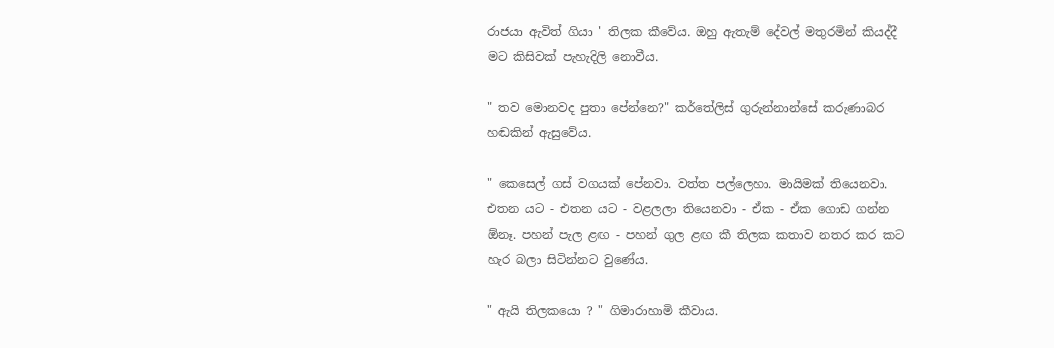රාජයා ඇවිත් ගියා ' තිලක කීවේය. ඔහු ඇතැම් දේවල් මතුරමින් කියද්දී මට කිසිවක් පැහැදිලි නොවීය.

" තව මොනවද පුතා පේන්නෙ?" කර්තේලිස් ගුරුන්නාන්සේ කරුණාබර හඬකින් ඇසුවේය.

" කෙසෙල් ගස් වගයක් පේනවා. වත්ත පල්ලෙහා. මායිමක් තියෙනවා. එතන යට - එතන යට - වළලලා තියෙනවා - ඒක - ඒක ගොඩ ගන්න ඕනෑ. පහන් පැල ළඟ - පහන් ගුල ළඟ කී තිලක කතාව නතර කර කට හැර බලා සිටින්නට වුණේය.

" ඇයි තිලකයො ? " ගිමාරාහාමි කීවාය.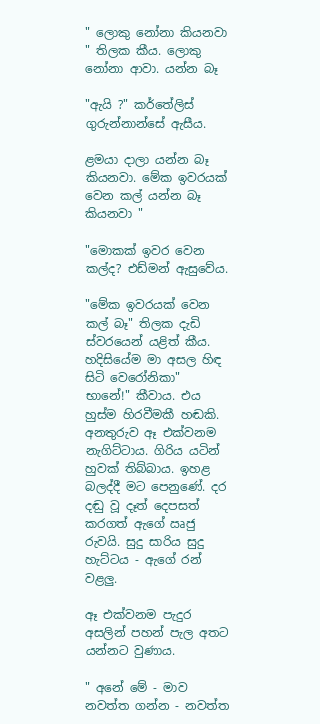" ලොකු නෝනා කියනවා " තිලක කීය. ලොකු නෝනා ආවා. යන්න බෑ

"ඇයි ?" කර්තේලිස් ගුරුන්නාන්සේ ඇසීය.

ළමයා දාලා යන්න බෑ කියනවා. මේක ඉවරයක් වෙන කල් යන්න බෑ කියනවා "

"මොකක් ඉවර වෙන කල්ද? එඩ්මන් ඇසුවේය.

"මේක ඉවරයක් වෙන කල් බෑ" තිලක දැඩි ස්වරයෙන් යළිත් කීය.
හදිසියේම මා අසල හිඳ සිටි වෙරෝනිකා" භානේ!" කීවාය. එය හුස්ම හිරවීමකී හඬකි. අනතුරුව ඈ එක්වනම නැගිට්ටාය. ගිරිය යටින් හුවක් තිබ්බාය. ඉහළ බලද්දී මට පෙනුණේ. දර දඬු වූ දෑත් දෙපසත් කරගත් ඇගේ ඍජු රුවයි. සුදු සාරිය සුදු හැට්ටය - ඇගේ රන් වළලු.

ඈ එක්වනම පැදුර අසලින් පහන් පැල අතට යන්නට වුණාය.

" අනේ මේ - මාව නවත්ත ගන්න - නවත්ත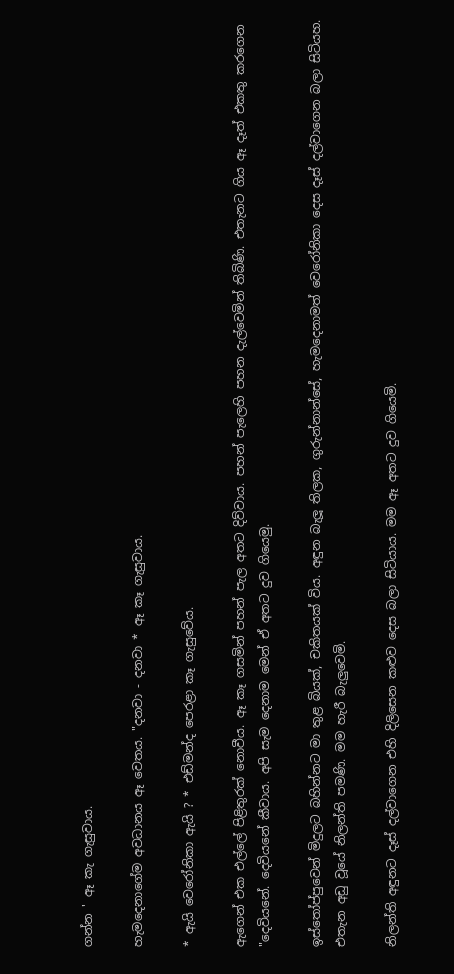ගන්න ' ඈ කැ ගැසුවාය.

හැමදෙනාගේම අවධානය ඈ වෙතය. "දනවා - දනවා * ඈ කෑ ගැසුවාය.

* ඇයි වෙරෝනිකා ඇයි ? * එඩ්මන්ද පෙරළා කෑ ගැසුවේය.

ඇගෙන් එක එල්ලේ පිළිතුරක් නොවීය. ඈ කෑ ගසමින් පහන් පැල අතට දිව්වාය. පහන් පැලෙහි පහන දැල්වෙමින් තිබිණි. එතැනට ගිය ඈ දෑත් එකතු කරගෙන "දෙවියනේ. දෙවියනේ කීවාය. අපි සැම දෙනාම මෙන් ඒ අතට දුව ගියෙමු.

ඉස්තෝප්පුවෙන් මිදුලට බහින්නට මා තුළ බියක්, චකිතයක් විය. අඳුන බැලූ තිලක, ගුරුන්නාන්සේ, හැමදෙනාමත් වෙරෝනිකා දෙස දෑස් දල්වාගෙන බලා සිටියහ. එතැන අඩු වූයේ නිලන්ති පමණි. මම හැරී බැලුවෙමි.

නිලන්ති අඳුනට දෑස් දල්වාගෙන එහි දිලිසෙන කළුව දෙස බලා සිටියාය. මම ඈ අතට දුව ගියෙමි.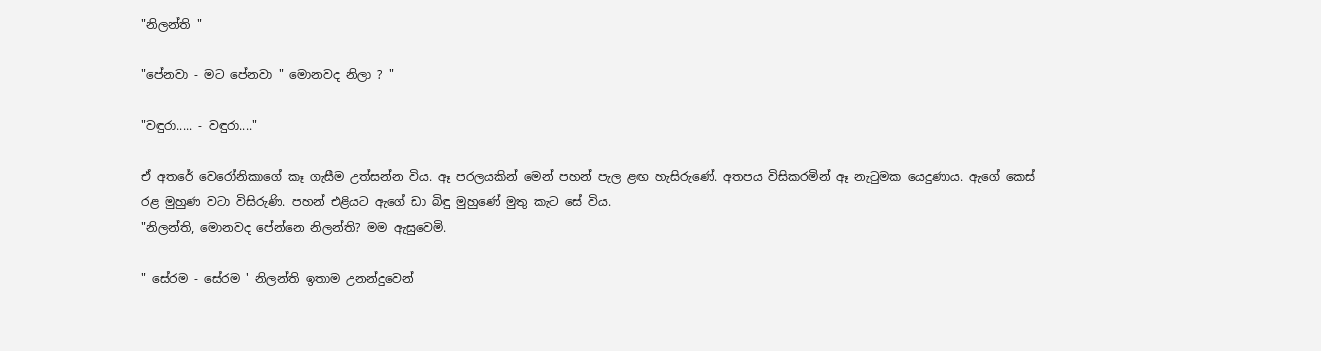"නිලන්ති "

"පේනවා - මට පේනවා " මොනවද නිලා ? "

"වඳුරා..... - වඳුරා...."

ඒ අතරේ වෙරෝනිකාගේ කෑ ගැසීම උත්සන්න විය. ඈ පරලයකින් මෙන් පහන් පැල ළඟ හැසිරුණේ. අතපය විසිකරමින් ඈ නැටුමක යෙදුණාය. ඇගේ කෙස් රළ මුහුණ වටා විසිරුණි. පහන් එළියට ඇගේ ඩා බිඳු මුහුණේ මුතු කැට සේ විය.
"නිලන්ති, මොනවද පේන්නෙ නිලන්ති? මම ඇසුවෙමි.

" සේරම - සේරම ' නිලන්ති ඉතාම උනන්දුවෙන්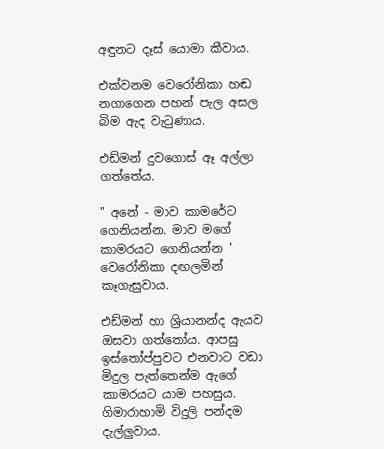අඳුනට දෑස් යොමා කීවාය.

එක්වනම වෙරෝනිකා හඬ නගාගෙන පහන් පැල අසල බිම ඇද වැටුණාය.

එඩ්මන් දුවගොස් ඈ අල්ලා ගත්තේය.

" අනේ - මාව කාමරේට ගෙනියන්න. මාව මගේ කාමරයට ගෙනියන්න ' වෙරෝනිකා දඟලමින් කෑගැසුවාය.

එඩ්මන් හා ශ්‍රියානන්ද ඇයව ඔසවා ගත්තෝය. ආපසු ඉස්තෝප්පුවට එනවාට වඩා මිදුල පැත්තෙන්ම ඇගේ කාමරයට යාම පහසුය. ගිමාරාහාමි විදුලි පන්දම දැල්ලුවාය.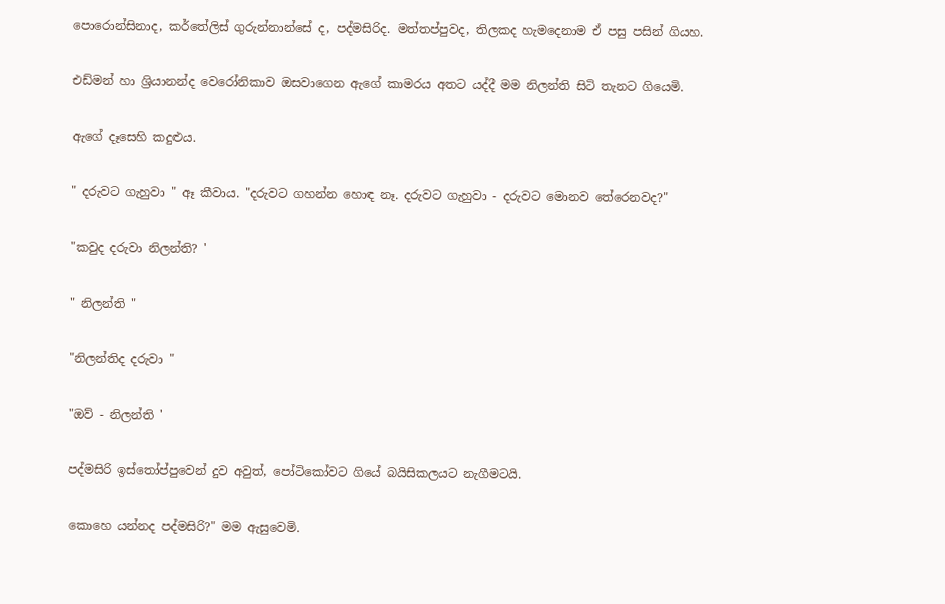පොරොන්සිනාද, කර්තේලිස් ගුරුන්නාන්සේ ද, පද්මසිරිද. මත්තප්පුවද, තිලකද හැමදෙනාම ඒ පසු පසින් ගියහ.

එඩ්මන් හා ශ්‍රියානන්ද වෙරෝනිකාව ඔසවාගෙන ඇගේ කාමරය අතට යද්දී මම නිලන්ති සිටි තැනට ගියෙමි.

ඇගේ දෑසෙහි කදුළුය.

" දරුවට ගැහුවා " ඈ කීවාය. "දරුවට ගහන්න හොඳ නෑ. දරුවට ගැහුවා - දරුවට මොනව තේරෙනවද?"

"කවුද දරුවා නිලන්ති? '

" නිලන්ති "

"නිලන්තිද දරුවා "

"ඔව් - නිලන්ති '

පද්මසිරි ඉස්තෝප්පුවෙන් දුව අවුත්, පෝටිකෝවට ගියේ බයිසිකලයට නැගීමටයි.

කොහෙ යන්නද පද්මසිරි?" මම ඇසුවෙමි.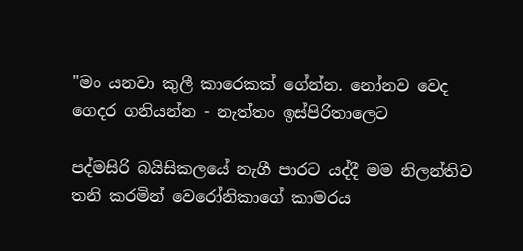"මං යනවා කුලී කාරෙකක් ගේන්න. නෝනව වෙද ගෙදර ගනියන්න - නැත්තං ඉස්පිරිතාලෙට

පද්මසිරි බයිසිකලයේ නැගී පාරට යද්දී මම නිලන්තිව තනි කරමින් වෙරෝනිකාගේ කාමරය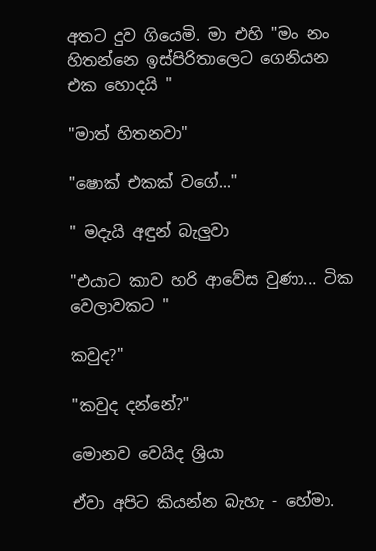අතට දුව ගියෙමි. මා එහි "මං නං හිතන්නෙ ඉස්පිරිතාලෙට ගෙනියන එක හොදයි "

"මාත් හිතනවා"

"ෂොක් එකක් වගේ..."

" මදැයි අඳුන් බැලුවා

"එයාට කාව හරි ආවේස වුණා... ටික වෙලාවකට "

කවුද?"

"කවුද දන්නේ?"

මොනව වෙයිද ශ්‍රියා

ඒවා අපිට කියන්න බැහැ - හේමා.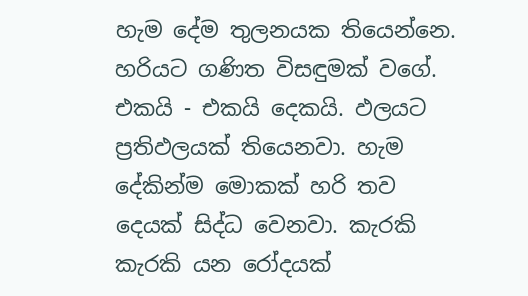හැම දේම තුලනයක තියෙන්නෙ. හරියට ගණිත විසඳුමක් වගේ. එකයි - එකයි දෙකයි. ඵලයට ප්‍රතිඵලයක් තියෙනවා. හැම දේකින්ම මොකක් හරි තව දෙයක් සිද්ධ වෙනවා. කැරකි කැරකි යන රෝදයක්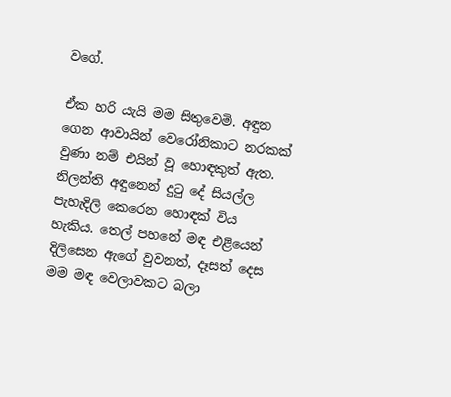වගේ.

ඒක හරි යැයි මම සිතුවෙමි. අඳුන ගෙන ආවායින් වෙරෝනිකාට නරකක් වුණා නම් එයින් වූ හොඳකුත් ඇත. නිලන්ති අඳුනෙන් දුටු දේ සියල්ල පැහැදිලි කෙරෙන හොඳක් විය හැකිය. තෙල් පහනේ මඳ එළියෙන් දිලිසෙන ඇගේ වුවනත්, දෑසත් දෙස මම මඳ වෙලාවකට බලා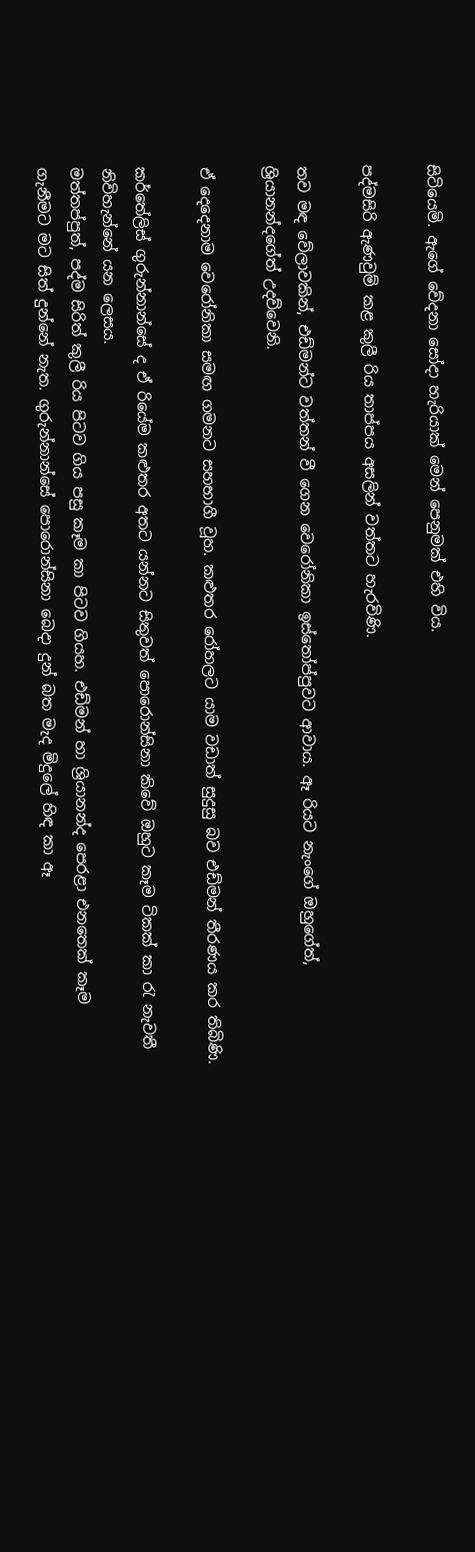සිටියෙමි. ඇගේ වේදනා සෝදා හැරියාක් මෙන් පෙනුමක් එහි විය.

පද්මසිරි ඇණවුම් කළ කුලී රිය තාප්පය අසලින් වත්තට හැරවිණි.

තව මඳ වේලාවකින්, එඩ්මන්ට වත්තන් වී ගෙන වෙරෝනිකා ඉස්තෝප්පුවට ආවාය. ඈ රියට නැංගේ ඔහුගේත්, ශ්‍රියානන්දගේත් උදව්වෙනි.

ඒ දෙදෙනාම වෙරෝනිකා සමඟ ගමනට සහභාගී වූහ. කළුතර රෝහලට යාම වඩාත් සුදුසු බව එඩ්මන් තීරණය කර තිබිණි.

කර්තේලිස් ගුරුන්නාන්සේ ද ඒ රියේම කළුතර අතට යන්නට සිතුවත් පොරොන්සිනා කිවේ ඔහුට කෑම ටිකක් කා රැ නැවතී නිවිහැන්නේ යන ලෙසය.
මත්තප්පුත්, පද්ම සිරිත් කුලී රිය පිටව ගිය පසු කෑම කා පිටව ගියහ. එඩ්මන් හා ශ්‍රියානන්ද පෙරළා එනතෙක් කෑම ගැනීමට මට සිත් දුන්නේ නැත. ගුරුන්නාන්සේ පොරොන්සිනා බෙදා දුන් බත මැද මිදුලේ හිඳ කා ඈ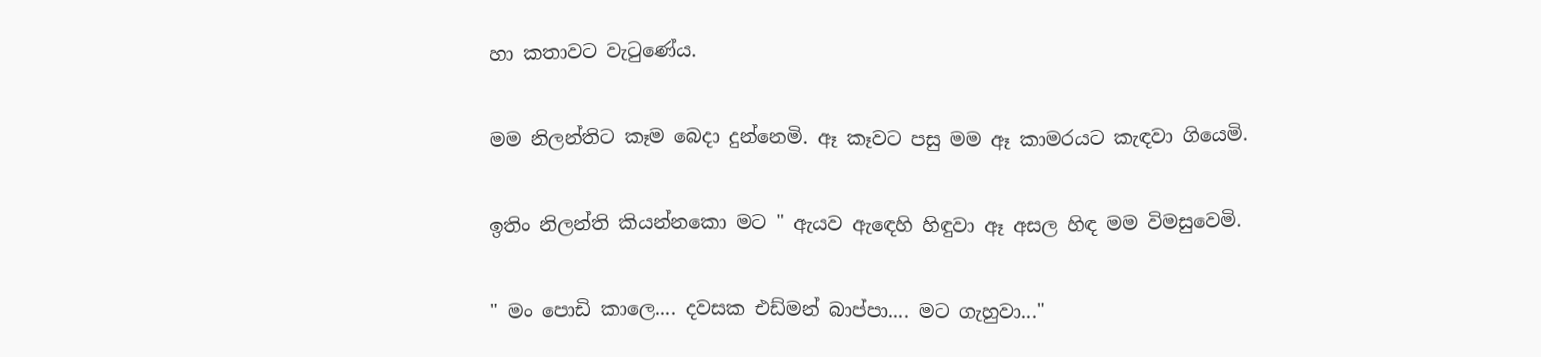හා කතාවට වැටුණේය.

මම නිලන්තිට කෑම බෙදා දුන්නෙමි. ඈ කෑවට පසු මම ඈ කාමරයට කැඳවා ගියෙමි.

ඉතිං නිලන්ති කියන්නකො මට " ඇයව ඇඳෙහි හිඳුවා ඈ අසල හිඳ මම විමසුවෙමි.

" මං පොඩි කාලෙ.... දවසක එඩ්මන් බාප්පා.... මට ගැහුවා..."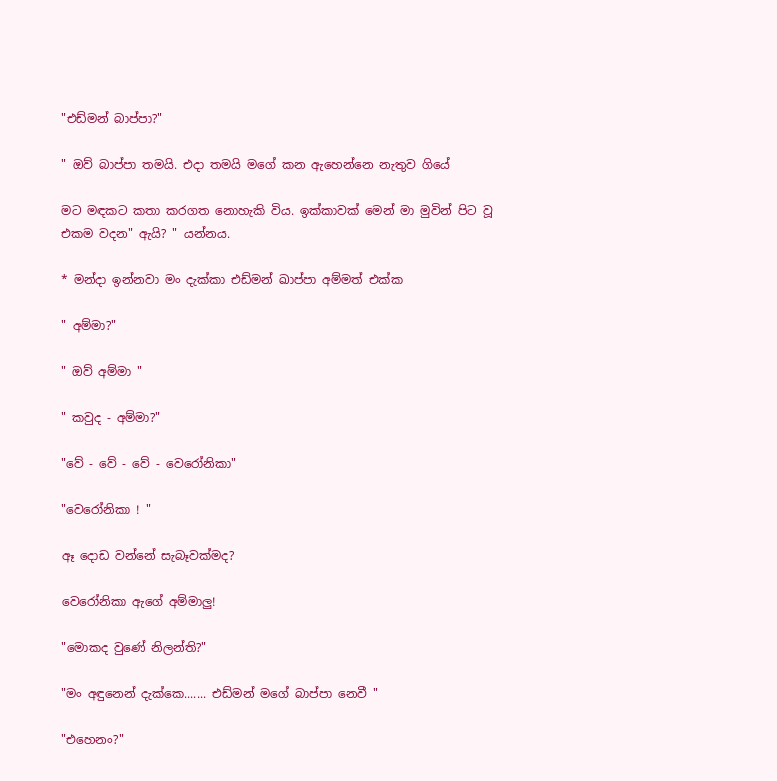"එඩ්මන් බාප්පා?"

" ඔව් බාප්පා තමයි. එදා තමයි මගේ කන ඇහෙන්නෙ නැතුව ගියේ

මට මඳකට කතා කරගත නොහැකි විය. ඉක්කාවක් මෙන් මා මුවින් පිට වූ එකම වදන" ඇයි? " යන්නය.

* මන්දා ඉන්නවා මං දැක්කා එඩ්මන් ඛාප්පා අම්මත් එක්ක

" අම්මා?"

" ඔව් අම්මා "

" කවුද - අම්මා?"

"වේ - වේ - වේ - වෙරෝනිකා"

"වෙරෝනිකා ! "

ඈ දොඩ වන්නේ සැබෑවක්මද?

වෙරෝනිකා ඇගේ අම්මාලු!

"මොකද වුණේ නිලන්ති?"

"මං අඳුනෙන් දැක්කෙ....... එඩ්මන් මගේ බාප්පා නෙවී "

"එහෙනං?"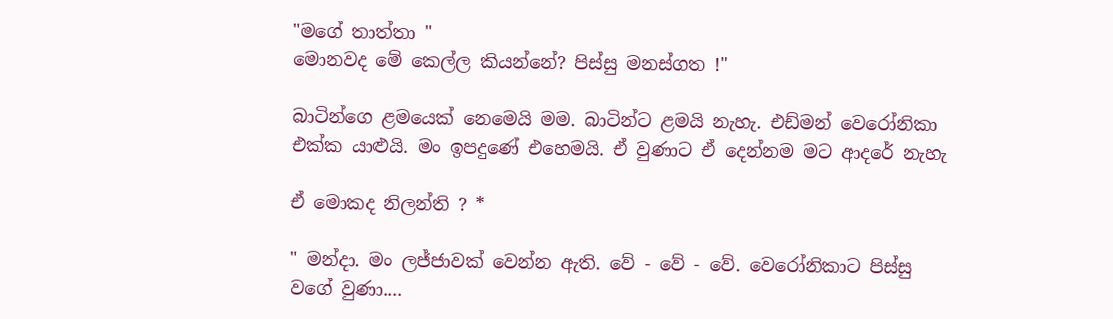"මගේ තාත්තා "
මොනවද මේ කෙල්ල කියන්නේ? පිස්සු මනස්ගත !"

බාටින්ගෙ ළමයෙක් නෙමෙයි මම. බාටින්ට ළමයි නැහැ. එඩ්මන් වෙරෝනිකා එක්ක යාළුයි. මං ඉපදුණේ එහෙමයි. ඒ වුණාට ඒ දෙන්නම මට ආදරේ නැහැ

ඒ මොකද නිලන්ති ? *

" මන්දා. මං ලජ්ජාවක් වෙන්න ඇති. වේ - වේ - වේ. වෙරෝනිකාට පිස්සු වගේ වුණා....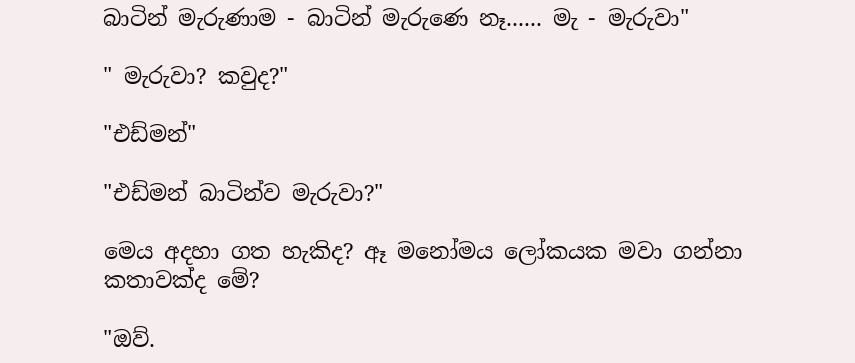බාටින් මැරුණාම - බාටින් මැරුණෙ නෑ...... මැ - මැරුවා"

" මැරුවා? කවුද?"

"එඩ්මන්"

"එඩ්මන් බාටින්ව මැරුවා?"

මෙය අදහා ගත හැකිද? ඈ මනෝමය ලෝකයක මවා ගන්නා කතාවක්ද මේ?

"ඔව්.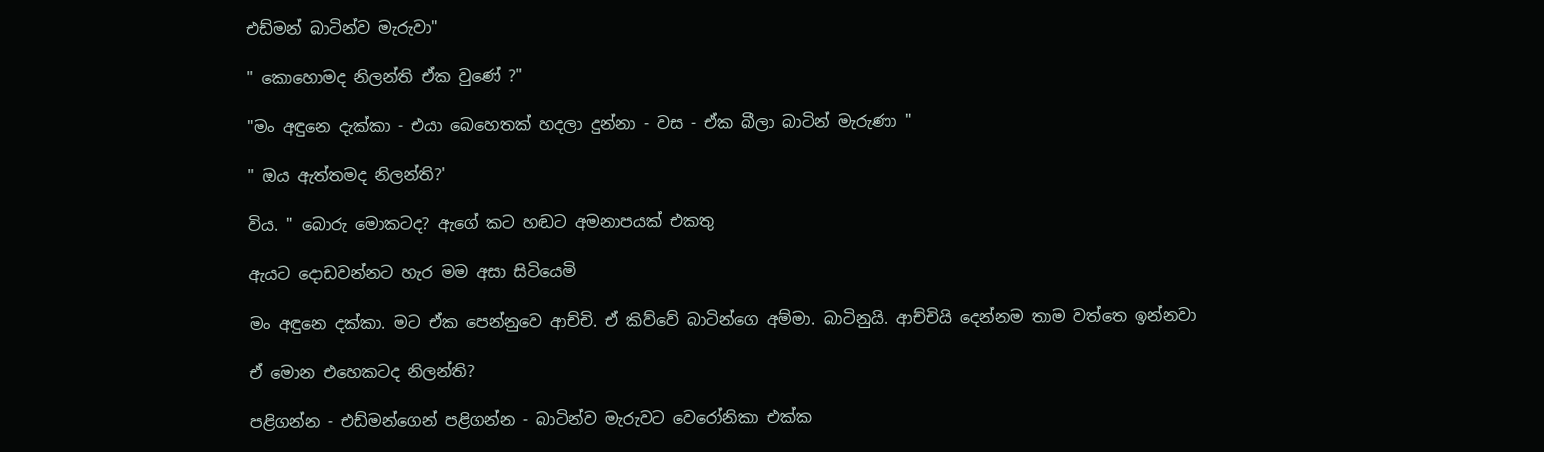එඩ්මන් බාටින්ව මැරුවා"

" කොහොමද නිලන්ති ඒක වුණේ ?"

"මං අඳුනෙ දැක්කා - එයා බෙහෙතක් හදලා දුන්නා - වස - ඒක බීලා බාටින් මැරුණා "

" ඔය ඇත්තමද නිලන්ති?'

විය. " බොරු මොකටද? ඇගේ කට හඬට අමනාපයක් එකතු

ඇයට දොඩවන්නට හැර මම අසා සිටියෙමි

මං අඳුනෙ දක්කා. මට ඒක පෙන්නුවෙ ආච්චි. ඒ කිව්වේ බාටින්ගෙ අම්මා. බාටිනුයි. ආච්චියි දෙන්නම තාම වත්තෙ ඉන්නවා

ඒ මොන එහෙකටද නිලන්ති?

පළිගන්න - එඩ්මන්ගෙන් පළිගන්න - බාටින්ව මැරුවට වෙරෝනිකා එක්ක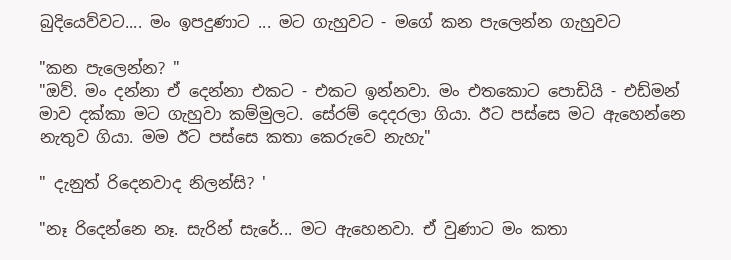බුදියෙව්වට.... මං ඉපදුණාට ... මට ගැහුවට - මගේ කන පැලෙන්න ගැහුවට

"කන පැලෙන්න? "
"ඔව්. මං දන්නා ඒ දෙන්නා එකට - එකට ඉන්නවා. මං එතකොට පොඩියි - එඩ්මන් මාව දක්කා මට ගැහුවා කම්මුලට. සේරම් දෙදරලා ගියා. ඊට පස්සෙ මට ඇහෙන්නෙ නැතුව ගියා. මම ඊට පස්සෙ කතා කෙරුවෙ නැහැ"

" දැනුත් රිදෙනවාද නිලන්සි? '

"නෑ රිදෙන්නෙ නෑ. සැරින් සැරේ... මට ඇහෙනවා. ඒ වුණාට මං කතා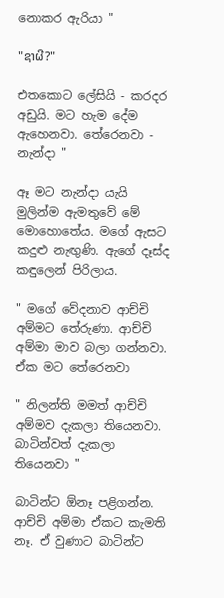නොකර ඇරියා "

"ຊາຜີ?"

එතකොට ලේසියි - කරදර අඩුයි. මට හැම දේම ඇහෙනවා. තේරෙනවා - නැන්දා "

ඈ මට නැන්දා යැයි මුලින්ම ඇමතුවේ මේ මොහොතේය. මගේ ඇසට කදුළු නැඟුණි. ඇගේ දෑස්ද කඳුලෙන් පිරිලාය.

" මගේ වේදනාව ආච්චි අම්මට තේරුණා. ආච්චි අම්මා මාව බලා ගන්නවා. ඒක මට තේරෙනවා

" නිලන්ති මමත් ආච්චි අම්මව දැකලා තියෙනවා. බාටින්වත් දැකලා තියෙනවා "

බාටින්ට ඕනෑ පළිගන්න. ආච්චි අම්මා ඒකට කැමති නෑ. ඒ වුණාට බාටින්ට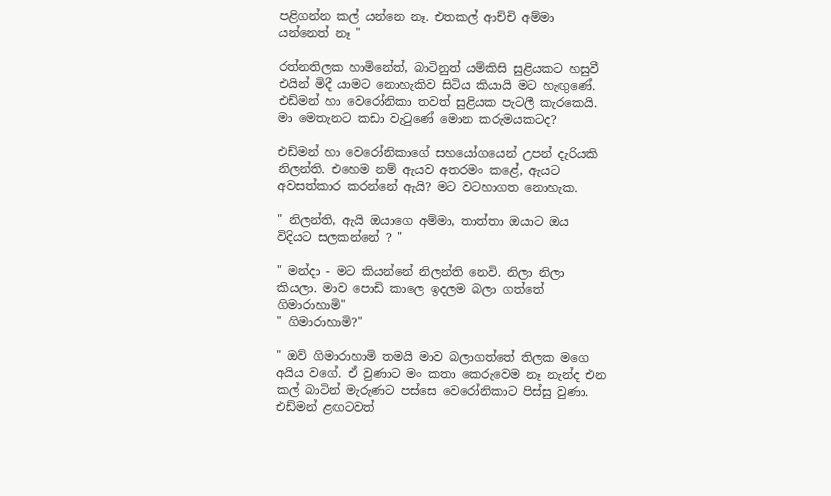පළිගන්න කල් යන්නෙ නෑ. එතකල් ආච්චි අම්මා යන්නෙත් නෑ "

රත්නතිලක හාමිනේත්, බාටිනුත් යම්කිසි සුළියකට හසුවී එයින් මිදී යාමට නොහැකිව සිටිය කියායි මට හැඟුණේ. එඩ්මන් හා වෙරෝනිකා තවත් සුළියක පැටලී කැරකෙයි. මා මෙතැනට කඩා වැටුණේ මොන කරුමයකටද?

එඩ්මන් හා වෙරෝනිකාගේ සහයෝගයෙන් උපන් දැරියකි නිලන්ති. එහෙම නම් ඇයව අතරමං කළේ, ඇයට අවසත්කාර කරන්නේ ඇයි? මට වටහාගත නොහැක.

" නිලන්ති, ඇයි ඔයාගෙ අම්මා, තාත්තා ඔයාට ඔය විදියට සලකන්නේ ? "

" මන්දා - මට කියන්නේ නිලන්ති නෙවි. නිලා නිලා කියලා. මාව පොඩි කාලෙ ඉදලම බලා ගත්තේ ගිමාරාහාමි"
" ගිමාරාහාමි?"

" ඔව් ගිමාරාහාමි තමයි මාව බලාගත්තේ තිලක මගෙ අයිය වගේ. ඒ වුණාට මං කතා කෙරුවෙම නෑ නැන්ද එන කල් බාටින් මැරුණට පස්සෙ වෙරෝනිකාට පිස්සු වුණා. එඩ්මන් ළඟටවත්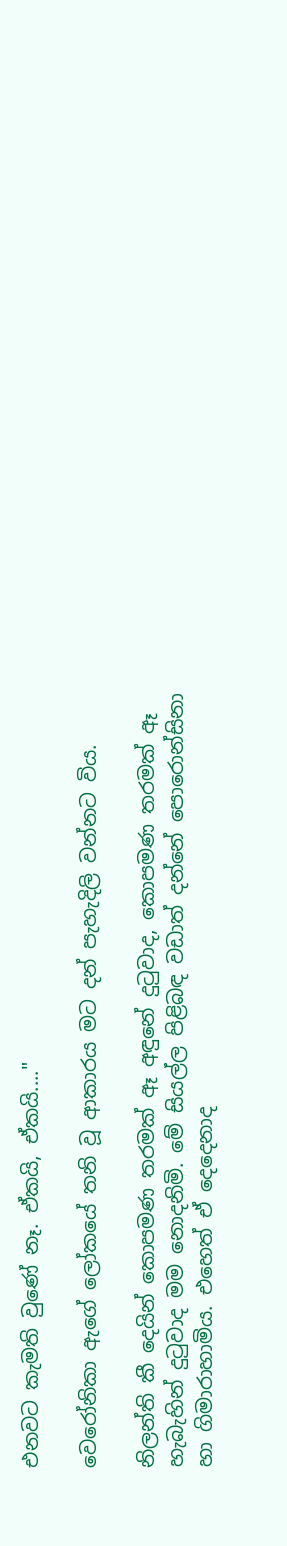එනවට කැමති වුණේ නෑ. ඒකයි, ඒකයි...."

වෙරෝනිකා ඇගේ ලෝකයේ තනි වූ ආකාරය මට දන් පැහැදිලි වන්නට විය.

නිලන්ති කී දෙයින් කොපමණ තරමක් ඈ අඳුනේ දුටුවාද, කොපමණ තරමක් ඈ හැබැහින් දුටුවාද මම නොදනිමි. මේ සියල්ල පිළිබඳ වඩාත් දන්නේ පොරොන්සිනා හා ගිමාරාහාමිය. එහෙත් ඒ දෙදෙනාද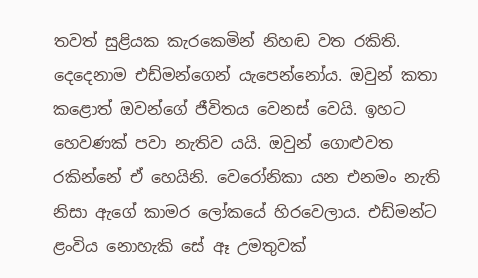තවත් සුළියක කැරකෙමින් නිහඬ වත රකිති. දෙදෙනාම එඩ්මන්ගෙන් යැපෙන්නෝය. ඔවුන් කතා කළොත් ඔවන්ගේ ජීවිතය වෙනස් වෙයි. ඉහට හෙවණක් පවා නැතිව යයි. ඔවුන් ගොළුවත රකින්නේ ඒ හෙයිනි. වෙරෝනිකා යන එනමං නැති නිසා ඇගේ කාමර ලෝකයේ හිරවෙලාය. එඩ්මන්ට ළංවිය නොහැකි සේ ඈ උමතුවක්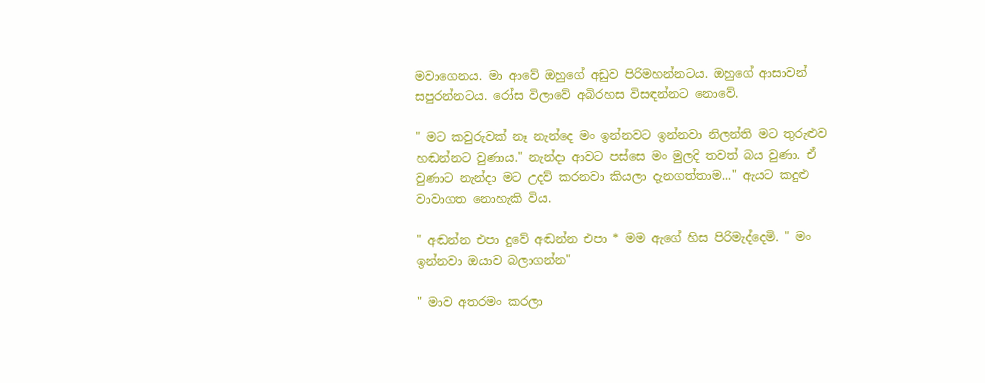මවාගෙනය. මා ආවේ ඔහුගේ අඩුව පිරිමහන්නටය. ඔහුගේ ආසාවන් සපුරන්නටය. රෝස විලාවේ අබිරහස විසඳන්නට නොවේ.

" මට කවුරුවක් නෑ නැන්දෙ මං ඉන්නවට ඉන්නවා නිලන්ති මට තුරුළුව හඬන්නට වුණාය." නැන්දා ආවට පස්සෙ මං මුලදි තවත් බය වුණා. ඒ වුණාට නැන්දා මට උදව් කරනවා කියලා දැනගත්තාම..." ඇයට කදුළු වාවාගත නොහැකි විය.

" අඬන්න එපා දුවේ අඬන්න එපා * මම ඇගේ හිස පිරිමැද්දෙමි. " මං ඉන්නවා ඔයාව බලාගන්න"

" මාව අතරමං කරලා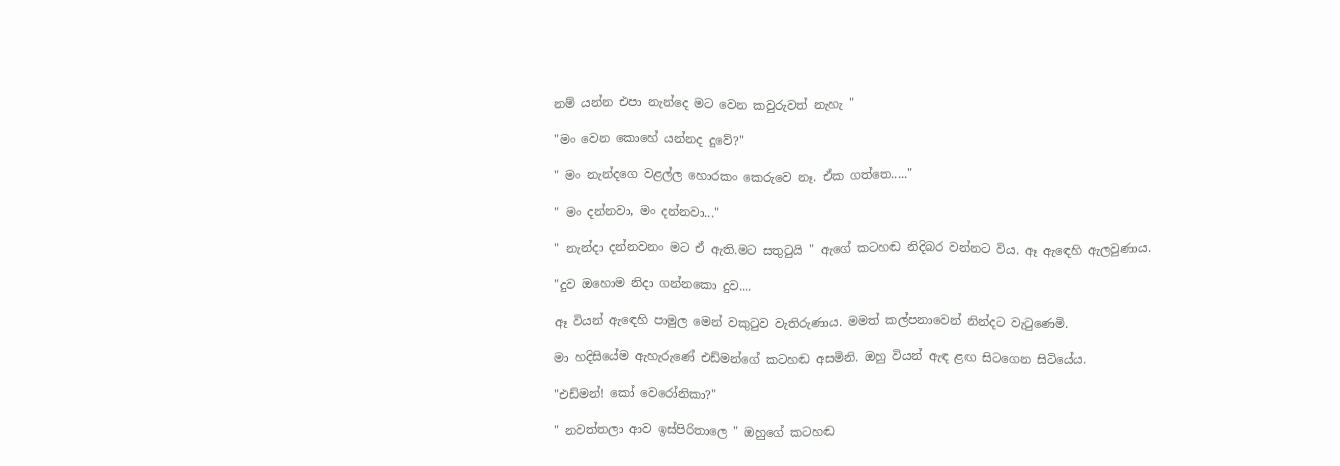නම් යන්න එපා නැන්දෙ මට වෙන කවුරුවත් නැහැ "

"මං වෙන කොහේ යන්නද දුවේ?"

" මං නැන්දගෙ වළල්ල හොරකං කෙරුවෙ නෑ. ඒක ගත්තෙ....."

" මං දන්නවා, මං දන්නවා..."

" නැන්දා දන්නවනං මට ඒ ඇති.මට සතුටුයි " ඇගේ කටහඬ නිදිබර වන්නට විය. ඈ ඇඳෙහි ඇලවුණාය.

"දුව ඔහොම නිදා ගන්නකො දුව....

ඈ වියන් ඇඳෙහි පාමුල මෙන් වකුටුව වැතිරුණාය. මමත් කල්පනාවෙන් නින්දට වැටුණෙමි.

මා හදිසියේම ඇහැරුණේ එඩ්මන්ගේ කටහඬ අසමිනි. ඔහු වියන් ඇඳ ළඟ සිටගෙන සිටියේය.

"එඩ්මන්! කෝ වෙරෝනිකා?"

" නවත්තලා ආව ඉස්පිරිතාලෙ " ඔහුගේ කටහඬ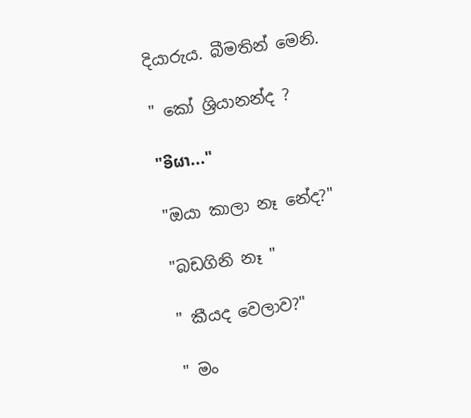දියාරුය. බීමතින් මෙනි.

" කෝ ශ්‍රියානන්ද ?

"ອີຜາ..."

"ඔයා කාලා නෑ නේද?"

"බඩගිනි නෑ "

" කීයද වෙලාව?"

" මං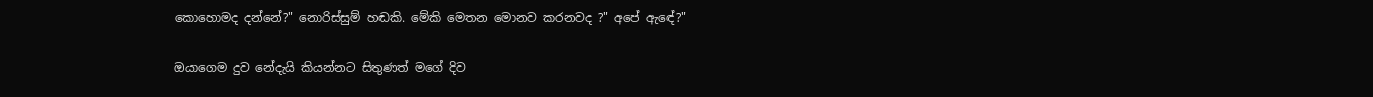කොහොමද දන්නේ?" නොරිස්සුම් හඬකි. මේකි මෙතන මොනව කරනවද ?" අපේ ඇඳේ?"

ඔයාගෙම දුව නේදැයි කියන්නට සිතුණත් මගේ දිව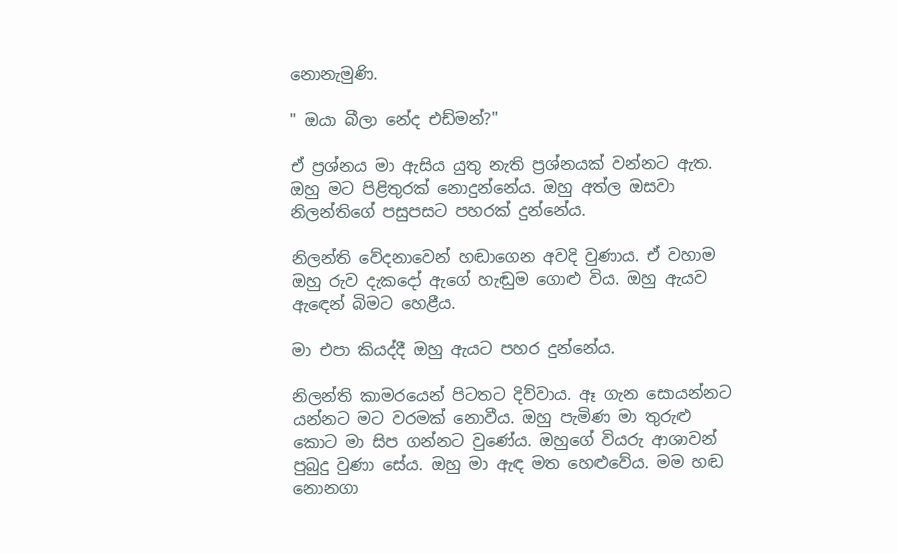නොනැමුණි.

" ඔයා බීලා නේද එඩ්මන්?"

ඒ ප්‍රශ්නය මා ඇසිය යුතු නැති ප්‍රශ්නයක් වන්නට ඇත. ඔහු මට පිළිතුරක් නොදුන්නේය. ඔහු අත්ල ඔසවා නිලන්තිගේ පසුපසට පහරක් දුන්නේය.

නිලන්ති වේදනාවෙන් හඬාගෙන අවදි වුණාය. ඒ වහාම ඔහු රුව දැකදෝ ඇගේ හැඬුම ගොළු විය. ඔහු ඇයව ඇඳෙන් බිමට හෙළීය.

මා එපා කියද්දී ඔහු ඇයට පහර දුන්නේය.

නිලන්ති කාමරයෙන් පිටතට දිව්වාය. ඈ ගැන සොයන්නට යන්නට මට වරමක් නොවීය. ඔහු පැමිණ මා තුරුළු කොට මා සිප ගන්නට වුණේය. ඔහුගේ වියරු ආශාවන් පුබුදු වුණා සේය. ඔහු මා ඇඳ මත හෙළුවේය. මම හඬ නොනගා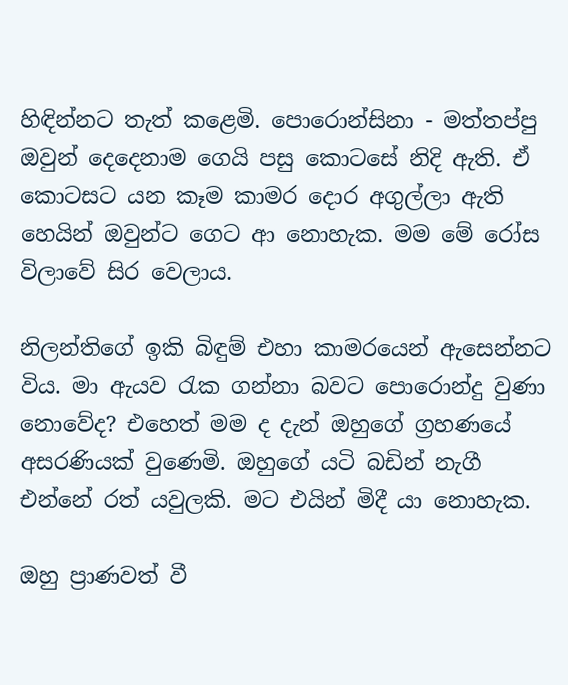හිඳින්නට තැත් කළෙමි. පොරොන්සිනා - මත්තප්පු ඔවුන් දෙදෙනාම ගෙයි පසු කොටසේ නිදි ඇති. ඒ කොටසට යන කෑම කාමර දොර අගුල්ලා ඇති හෙයින් ඔවුන්ට ගෙට ආ නොහැක. මම මේ රෝස විලාවේ සිර වෙලාය.

නිලන්තිගේ ඉකි බිඳුම් එහා කාමරයෙන් ඇසෙන්නට විය. මා ඇයව රැක ගන්නා බවට පොරොන්දු වුණා නොවේද? එහෙත් මම ද දැන් ඔහුගේ ග්‍රහණයේ අසරණියක් වුණෙමි. ඔහුගේ යටි බඩින් නැගී එන්නේ රත් යවුලකි. මට එයින් මිදී යා නොහැක.

ඔහු ප්‍රාණවත් වී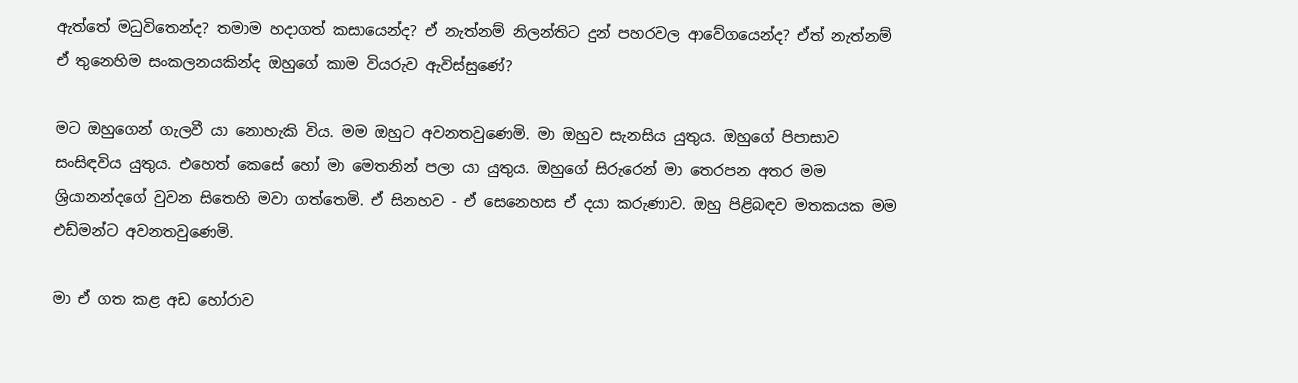ඇත්තේ මධුවිතෙන්ද? තමාම හදාගත් කසායෙන්ද? ඒ නැත්නම් නිලන්තිට දුන් පහරවල ආවේගයෙන්ද? ඒත් නැත්නම් ඒ තුනෙහිම සංකලනයකින්ද ඔහුගේ කාම වියරුව ඇවිස්සුණේ?

මට ඔහුගෙන් ගැලවී යා නොහැකි විය. මම ඔහුට අවනතවුණෙමි. මා ඔහුව සැනසිය යුතුය. ඔහුගේ පිපාසාව සංසිඳවිය යුතුය. එහෙත් කෙසේ හෝ මා මෙතනින් පලා යා යුතුය. ඔහුගේ සිරුරෙන් මා තෙරපන අතර මම ශ්‍රියානන්දගේ වුවන සිතෙහි මවා ගත්තෙමි. ඒ සිනහව - ඒ සෙනෙහස ඒ දයා කරුණාව. ඔහු පිළිබඳව මතකයක මම එඩ්මන්ට අවනතවුණෙමි.

මා ඒ ගත කළ අඩ හෝරාව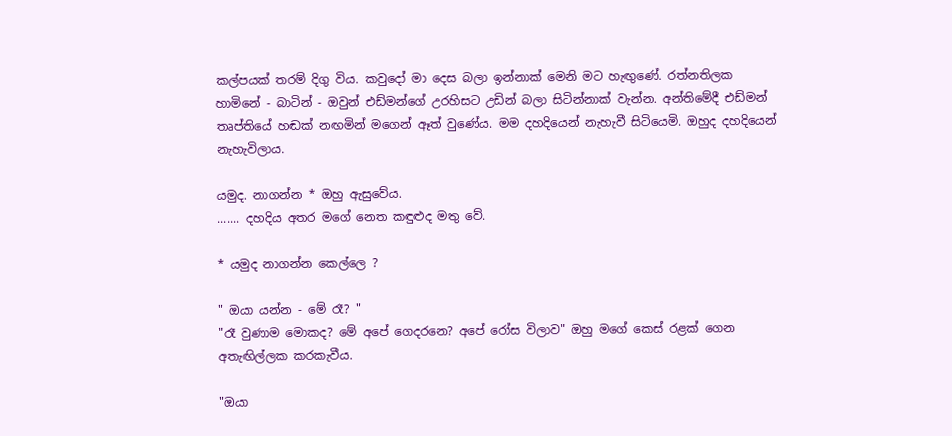කල්පයක් තරම් දිගු විය. කවුදෝ මා දෙස බලා ඉන්නාක් මෙනි මට හැඟුණේ. රත්නතිලක හාමිනේ - බාටින් - ඔවුන් එඩ්මන්ගේ උරහිසට උඩින් බලා සිටින්නාක් වැන්න. අන්තිමේදී එඩ්මන් තෘප්තියේ හඬක් නඟමින් මගෙන් ඈත් වුණේය. මම දහදියෙන් නැහැවී සිටියෙමි. ඔහුද දහදියෙන් නැහැවිලාය.

යමුද. නාගන්න * ඔහු ඇසුවේය.
....... දහදිය අතර මගේ නෙත කඳුළුද මතු වේ.

* යමුද නාගන්න කෙල්ලෙ ?

" ඔයා යන්න - මේ රෑ? "
"රෑ වුණාම මොකද? මේ අපේ ගෙදරනෙ? අපේ රෝස විලාව" ඔහු මගේ කෙස් රළක් ගෙන අතැඟිල්ලක කරකැවීය.

"ඔයා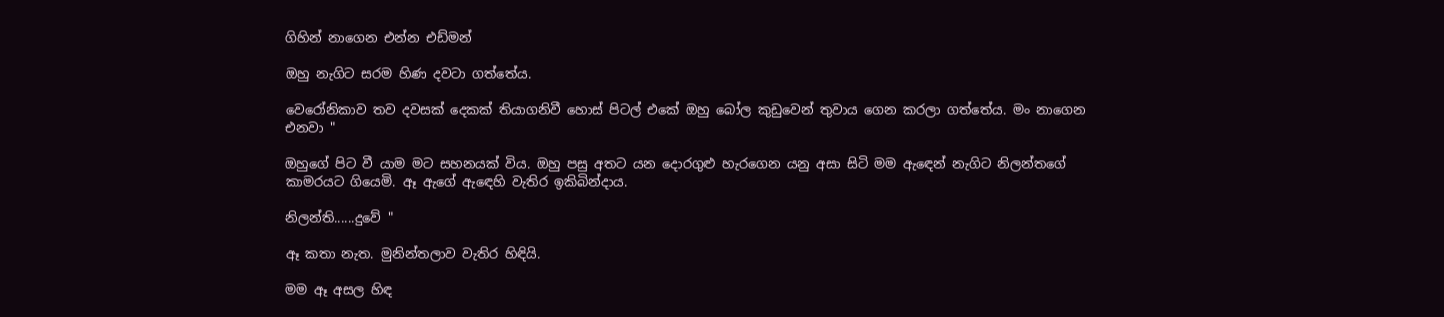ගිහින් නාගෙන එන්න එඩ්මන්

ඔහු නැගිට සරම හිණ දවටා ගත්තේය.

වෙරෝනිකාව තව දවසක් දෙකක් තියාගනිවී හොස් පිටල් එකේ ඔහු බෝල කුඩුවෙන් තුවාය ගෙන කරලා ගත්තේය. මං නාගෙන එනවා "

ඔහුගේ පිට වී යාම මට සහනයක් විය. ඔහු පසු අතට යන දොරගුළු හැරගෙන යනු අසා සිටි මම ඇඳෙන් නැගිට නිලන්තගේ කාමරයට ගියෙමි. ඈ ඇගේ ඇඳෙහි වැතිර ඉකිබින්දාය.

නිලන්ති......දුවේ "

ඈ කතා නැත. මුනින්තලාව වැතිර හිඳියි.

මම ඈ අසල හිඳ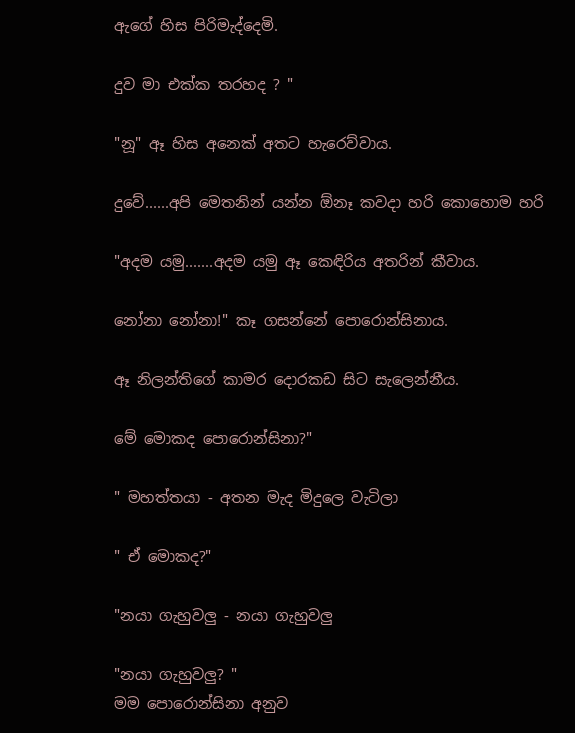ඇගේ හිස පිරිමැද්දෙමි.

දුව මා එක්ක තරහද ? "

"නූ" ඈ හිස අනෙක් අතට හැරෙව්වාය.

දුවේ......අපි මෙතනින් යන්න ඕනෑ කවදා හරි කොහොම හරි

"අදම යමු.......අදම යමු ඈ කෙඳිරිය අතරින් කීවාය.

නෝනා නෝනා!" කෑ ගසන්නේ පොරොන්සිනාය.

ඈ නිලන්තිගේ කාමර දොරකඩ සිට සැලෙන්නීය.

මේ මොකද පොරොන්සිනා?"

" මහත්තයා - අතන මැද මිදුලෙ වැටිලා

" ඒ මොකද?"

"නයා ගැහුවලු - නයා ගැහුවලු

"නයා ගැහුවලු? "
මම පොරොන්සිනා අනුව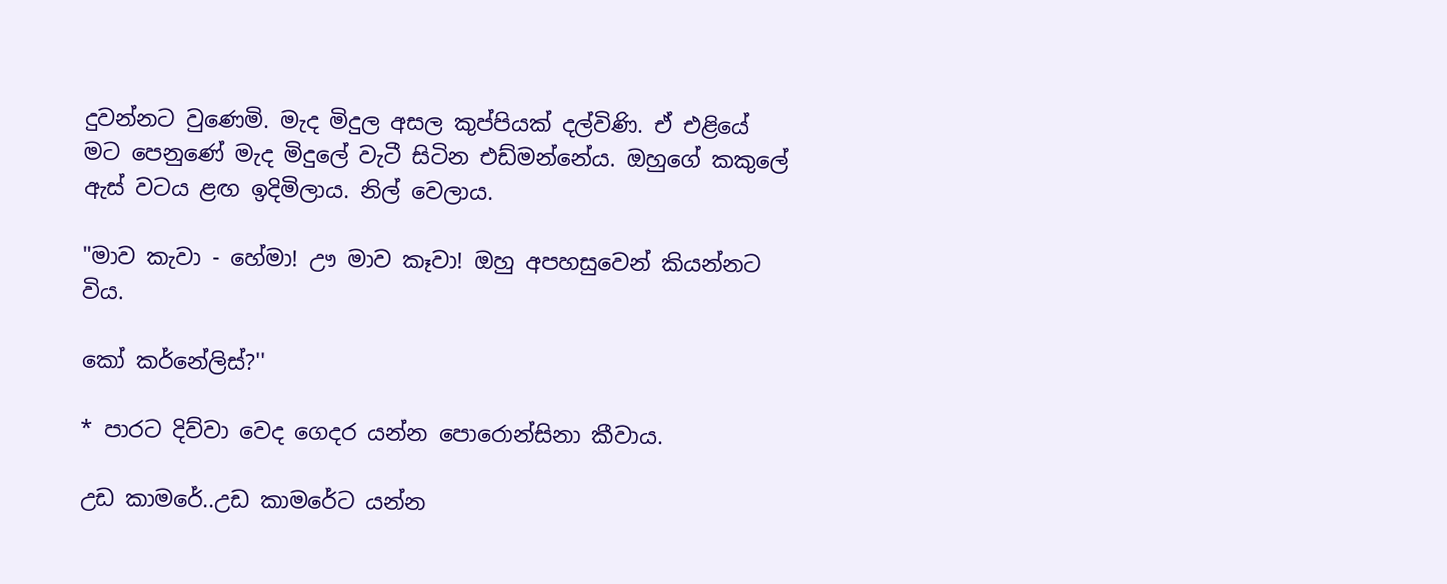දුවන්නට වුණෙමි. මැද මිදුල අසල කුප්පියක් දල්විණි. ඒ එළියේ මට පෙනුණේ මැද මිදුලේ වැටී සිටින එඩ්මන්නේය. ඔහුගේ කකුලේ ඇස් වටය ළඟ ඉදිමිලාය. නිල් වෙලාය.

"මාව කැවා - හේමා! ඌ මාව කෑවා! ඔහු අපහසුවෙන් කියන්නට විය.

කෝ කර්නේලිස්?''

* පාරට දිව්වා වෙද ගෙදර යන්න පොරොන්සිනා කීවාය.

උඩ කාමරේ..උඩ කාමරේට යන්න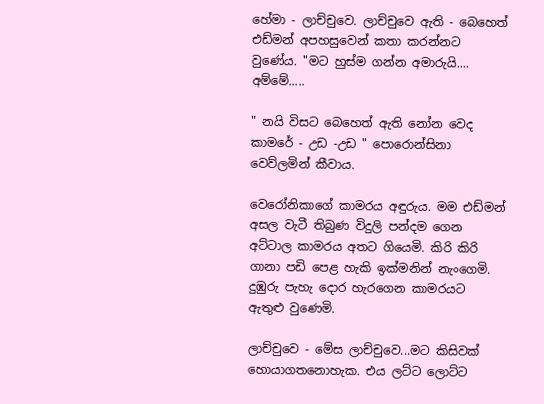හේමා - ලාච්චුවෙ. ලාච්චුවෙ ඇති - බෙහෙත් එඩ්මන් අපහසුවෙන් කතා කරන්නට වුණේය. "මට හුස්ම ගන්න අමාරුයි.... අම්මේ.....

" නයි විසට බෙහෙත් ඇති නෝන වෙද කාමරේ - උඩ -උඩ " පොරොන්සිනා වෙව්ලමින් කීවාය.

වෙරෝනිකාගේ කාමරය අඳුරුය. මම එඩ්මන් අසල වැටී තිබුණ විදුලි පන්දම ගෙන අට්ටාල කාමරය අතට ගියෙමි. කිරි කිරි ගානා පඩි පෙළ හැකි ඉක්මනින් නැංගෙමි. දුඹුරු පැහැ දොර හැරගෙන කාමරයට ඇතුළු වුණෙමි.

ලාච්චුවෙ - මේස ලාච්චුවෙ...මට කිසිවක් හොයාගතනොහැක. එය ලට්ට ලොට්ට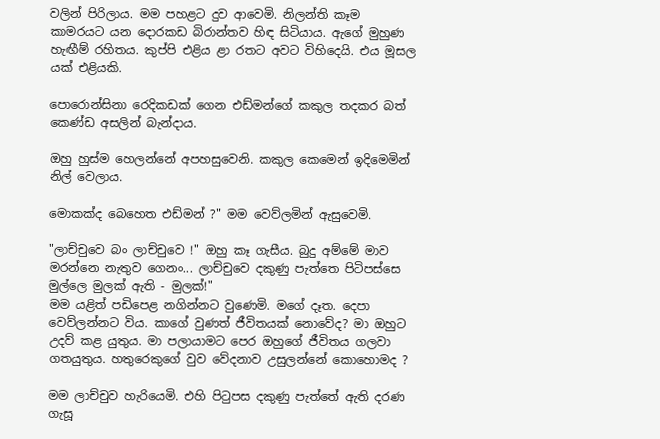වලින් පිරිලාය. මම පහළට දුව ආවෙමි. නිලන්ති කෑම කාමරයට යන දොරකඩ බිරාන්තව හිඳ සිටියාය. ඇගේ මුහුණ හැඟීම් රහිතය. කුප්පි එළිය ළා රතට අවට විහිදෙයි. එය මූසල යක් එළියකි.

පොරොන්සිනා රෙදිකඩක් ගෙන එඩ්මන්ගේ කකුල තදකර බත් කෙණ්ඩ අසලින් බැන්දාය.

ඔහු හුස්ම හෙලන්නේ අපහසුවෙනි. කකුල කෙමෙන් ඉදිමෙමින් නිල් වෙලාය.

මොකක්ද බෙහෙත එඩ්මන් ?" මම වෙව්ලමින් ඇසුවෙමි.

"ලාච්චුවෙ බං ලාච්චුවෙ !" ඔහු කෑ ගැසීය. බුදු අම්මේ මාව මරන්නෙ නැතුව ගෙනං... ලාච්චුවෙ දකුණු පැත්තෙ පිටිපස්සෙ මුල්ලෙ මුලක් ඇති - මුලක්!"
මම යළිත් පඩිපෙළ නගින්නට වුණෙමි. මගේ දෑත. දෙපා වෙව්ලන්නට විය. කාගේ වුණත් ජීවිතයක් නොවේද? මා ඔහුට උදව් කළ යුතුය. මා පලායාමට පෙර ඔහුගේ ජීවිතය ගලවා ගතයුතුය. හතුරෙකුගේ වුව වේදනාව උසුලන්නේ කොහොමද ?

මම ලාච්චුව හැරියෙමි. එහි පිටුපස දකුණු පැත්තේ ඇති දරණ ගැසූ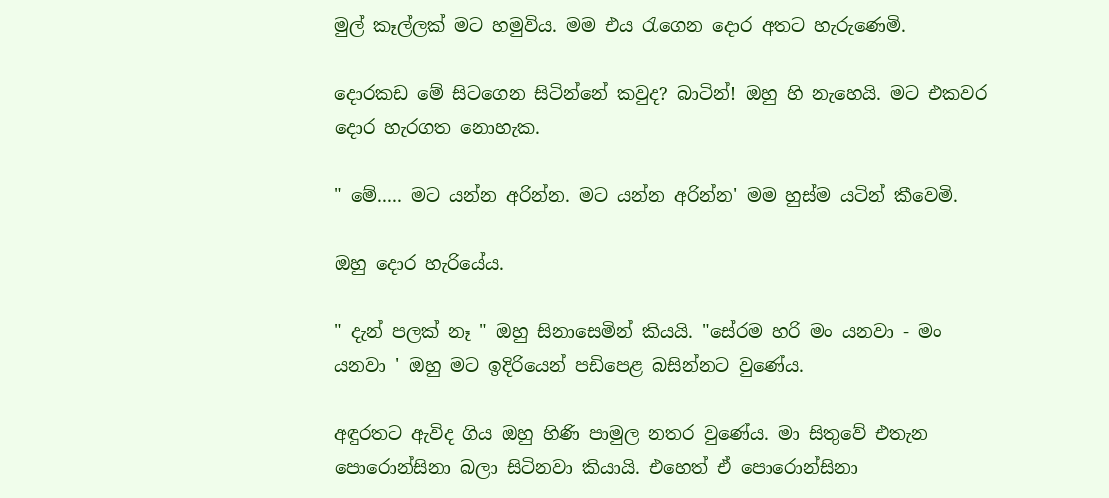මුල් කෑල්ලක් මට හමුවිය. මම එය රැගෙන දොර අතට හැරුණෙමි.

දොරකඩ මේ සිටගෙන සිටින්නේ කවුද? බාටින්! ඔහු හි නැහෙයි. මට එකවර දොර හැරගත නොහැක.

" මේ..... මට යන්න අරින්න. මට යන්න අරින්න' මම හුස්ම යටින් කීවෙමි.

ඔහු දොර හැරියේය.

" දැන් පලක් නෑ " ඔහු සිනාසෙමින් කියයි. "සේරම හරි මං යනවා - මං යනවා ' ඔහු මට ඉදිරියෙන් පඩිපෙළ බසින්නට වුණේය.

අඳුරතට ඇවිද ගිය ඔහු හිණි පාමුල නතර වුණේය. මා සිතුවේ එතැන පොරොන්සිනා බලා සිටිනවා කියායි. එහෙත් ඒ පොරොන්සිනා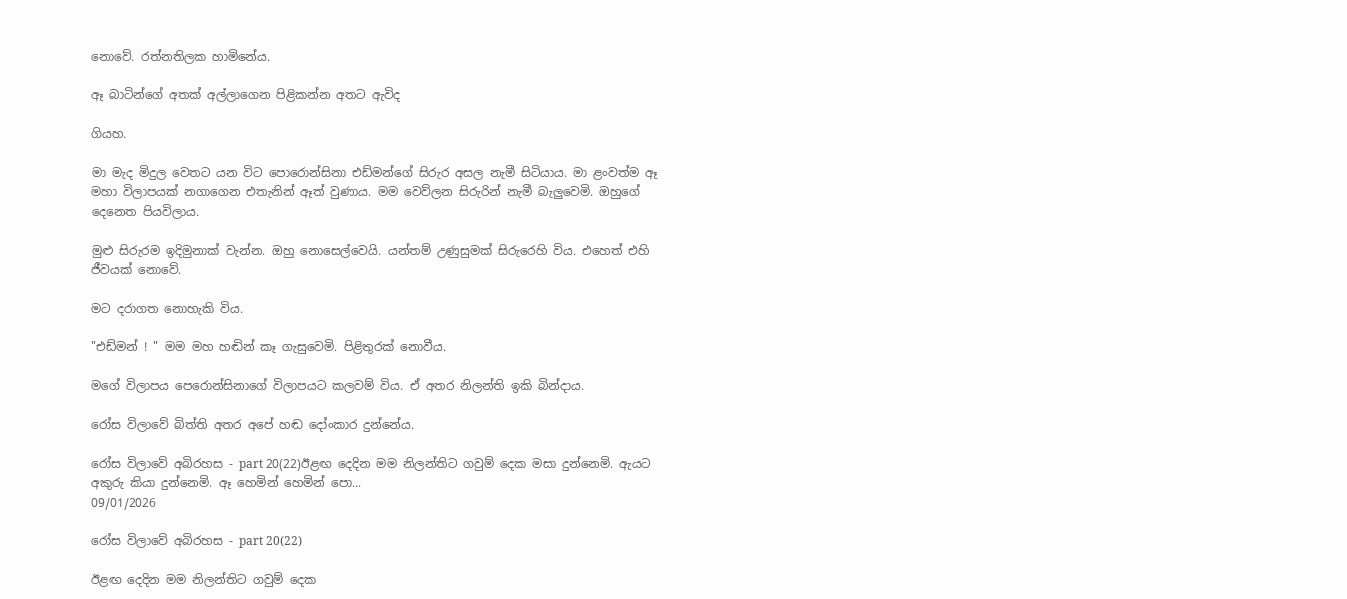නොවේ. රත්නතිලක හාමිනේය.

ඈ බාටින්ගේ අතක් අල්ලාගෙන පිළිකන්න අතට ඇවිද

ගියහ.

මා මැද මිදුල වෙතට යන විට පොරොන්සිනා එඩ්මන්ගේ සිරුර අසල නැමී සිටියාය. මා ළංවත්ම ඈ මහා විලාපයක් නගාගෙන එතැනින් ඈත් වුණාය. මම වෙව්ලන සිරුරින් නැමී බැලුවෙමි. ඔහුගේ දෙනෙත පියවිලාය.

මුළු සිරුරම ඉදිමුනාක් වැන්න. ඔහු නොසෙල්වෙයි. යන්තම් උණුසුමක් සිරුරෙහි විය. එහෙත් එහි ජීවයක් නොවේ.

මට දරාගත නොහැකි විය.

"එඩ්මන් ! " මම මහ හඬින් කෑ ගැසුවෙමි. පිළිතුරක් නොවීය.

මගේ විලාපය පෙරොන්සිනාගේ විලාපයට කලවම් විය. ඒ අතර නිලන්ති ඉකි බින්දාය.

රෝස විලාවේ බිත්ති අතර අපේ හඬ දෝංකාර දුන්නේය.

රෝස විලාවේ අබිරහස - part 20(22)ඊළඟ දෙදින මම නිලන්තිට ගවුම් දෙක මසා දුන්නෙමි. ඇයට අකුරු කියා දුන්නෙමි. ඈ හෙමින් හෙමින් පො...
09/01/2026

රෝස විලාවේ අබිරහස - part 20(22)

ඊළඟ දෙදින මම නිලන්තිට ගවුම් දෙක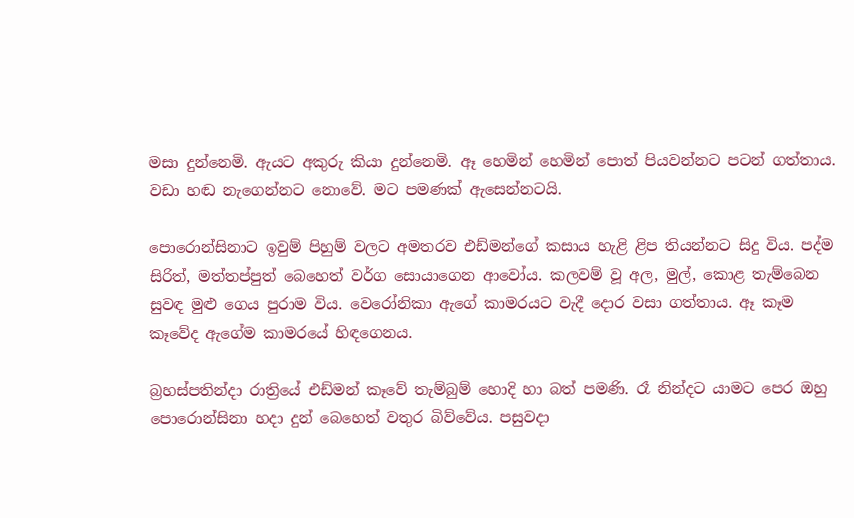මසා දුන්නෙමි. ඇයට අකුරු කියා දුන්නෙමි. ඈ හෙමින් හෙමින් පොත් පියවන්නට පටන් ගත්තාය. වඩා හඬ නැගෙන්නට නොවේ. මට පමණක් ඇසෙන්නටයි.

පොරොන්සිනාට ඉවුම් පිහුම් වලට අමතරව එඩ්මන්ගේ කසාය හැළි ළිප තියන්නට සිදු විය. පද්ම සිරිත්, මත්තප්පුත් බෙහෙත් වර්ග සොයාගෙන ආවෝය. කලවම් වූ අල, මුල්, කොළ තැම්බෙන සුවඳ මුළු ගෙය පුරාම විය. වෙරෝනිකා ඇගේ කාමරයට වැදී දොර වසා ගත්තාය. ඈ කෑම කෑවේද ඇගේම කාමරයේ හිඳගෙනය.

බ්‍රහස්පතින්දා රාත්‍රියේ එඩ්මන් කෑවේ තැම්බුම් හොදි හා බත් පමණි. රෑ නින්දට යාමට පෙර ඔහු පොරොන්සිනා හදා දුන් බෙහෙත් වතුර බිව්වේය. පසුවදා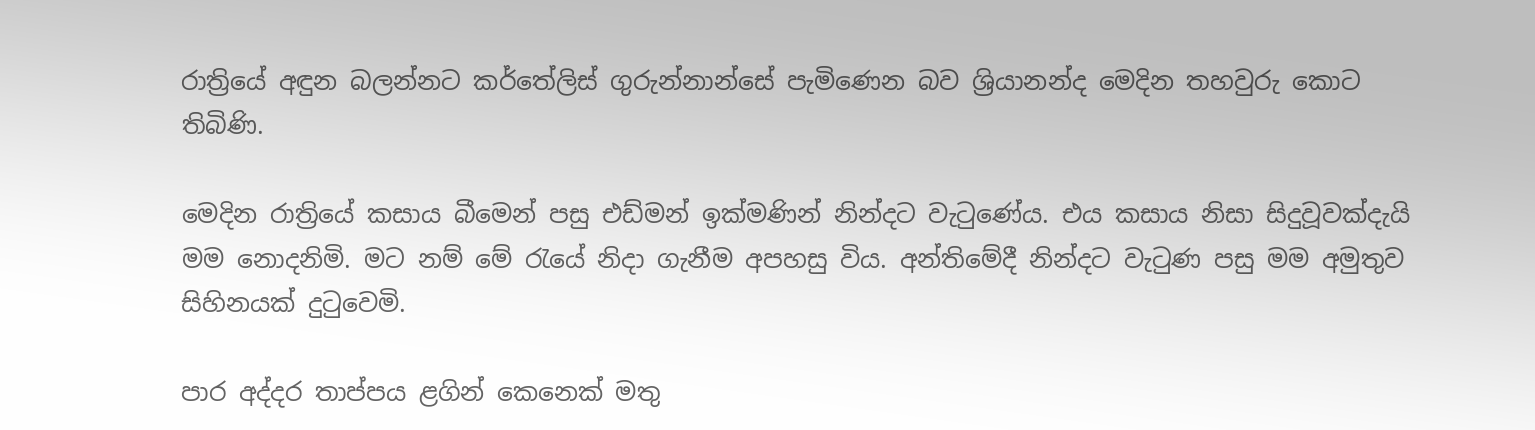රාත්‍රියේ අඳුන බලන්නට කර්තේලිස් ගුරුන්නාන්සේ පැමිණෙන බව ශ්‍රියානන්ද මෙදින තහවුරු කොට තිබිණි.

මෙදින රාත්‍රියේ කසාය බීමෙන් පසු එඩ්මන් ඉක්මණින් නින්දට වැටුණේය. එය කසාය නිසා සිදුවූවක්දැයි මම නොදනිමි. මට නම් මේ රැයේ නිදා ගැනීම අපහසු විය. අන්තිමේදී නින්දට වැටුණ පසු මම අමුතුව සිහිනයක් දුටුවෙමි.

පාර අද්දර තාප්පය ළගින් කෙනෙක් මතු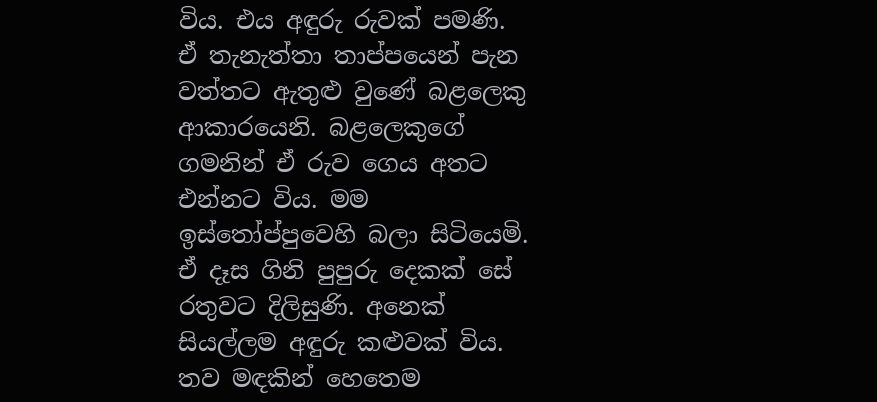විය. එය අඳුරු රුවක් පමණි. ඒ තැනැත්තා තාප්පයෙන් පැන වත්තට ඇතුළු වුණේ බළලෙකු ආකාරයෙනි. බළලෙකුගේ ගමනින් ඒ රුව ගෙය අතට එන්නට විය. මම ඉස්තෝප්පුවෙහි බලා සිටියෙමි. ඒ දෑස ගිනි පුපුරු දෙකක් සේ රතුවට දිලිසුණි. අනෙක් සියල්ලම අඳුරු කළුවක් විය. තව මඳකින් හෙතෙම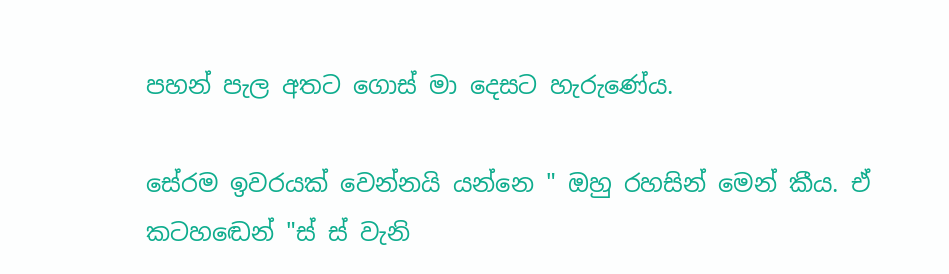පහන් පැල අතට ගොස් මා දෙසට හැරුණේය.

සේරම ඉවරයක් වෙන්නයි යන්නෙ " ඔහු රහසින් මෙන් කීය. ඒ කටහඬෙන් "ස් ස් වැනි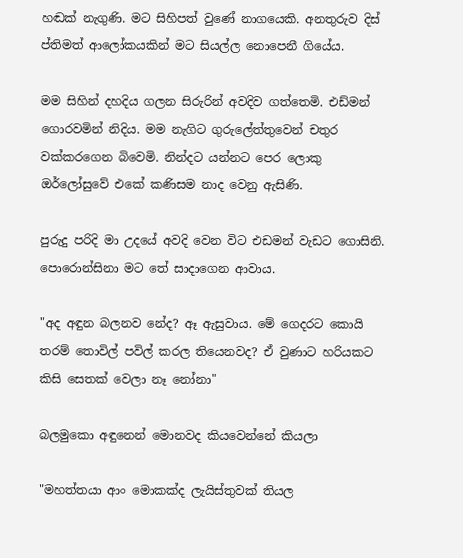හඬක් නැගුණි. මට සිහිපත් වුණේ නාගයෙකි. අනතුරුව දිස් ප්තිමත් ආලෝකයකින් මට සියල්ල නොපෙනී ගියේය.

මම සිහින් දහදිය ගලන සිරුරින් අවදිව ගත්තෙමි. එඩ්මන් ගොරවමින් නිදිය. මම නැගිට ගුරුලේත්තුවෙන් චතුර වක්කරගෙන බිවෙමි. නින්දට යන්නට පෙර ලොකු ඔර්ලෝසුවේ එකේ කණිසම නාද වෙනු ඇසිණි.

පුරුදු පරිදි මා උදයේ අවදි වෙන විට එඩමන් වැඩට ගොසිනි. පොරොන්සිනා මට තේ සාදාගෙන ආවාය.

"අද අඳුන බලනව නේද? ඈ ඇසුවාය. මේ ගෙදරට කොයි තරම් තොවිල් පවිල් කරල තියෙනවද? ඒ වුණාට හරියකට කිසි සෙතක් වෙලා නෑ නෝනා"

බලමුකො අඳුනෙන් මොනවද කියවෙන්නේ කියලා

"මහත්තයා ආං මොකක්ද ලැයිස්තුවක් තියල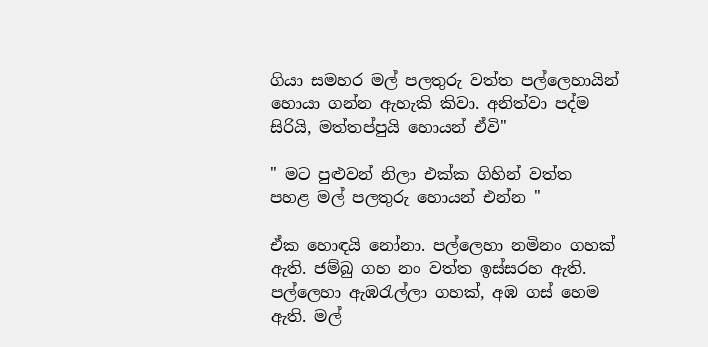ගියා සමහර මල් පලතුරු වත්ත පල්ලෙහායින් හොයා ගන්න ඇහැකි කිවා. අනිත්වා පද්ම සිරියි, මත්තප්පුයි හොයන් ඒවි"

" මට පුළුවන් නිලා එක්ක ගිහින් වත්ත පහළ මල් පලතුරු හොයන් එන්න "

ඒක හොඳයි නෝනා. පල්ලෙහා නමිනං ගහක් ඇති. ජම්බු ගහ නං වත්ත ඉස්සරහ ඇති. පල්ලෙහා ඇඹරැල්ලා ගහක්, අඹ ගස් හෙම ඇති. මල්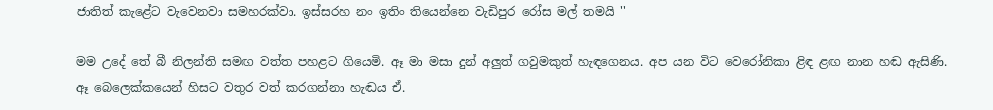ජාතිත් කැළේට වැවෙනවා සමහරක්වා. ඉස්සරහ නං ඉතිං තියෙන්නෙ වැඩිපුර රෝස මල් තමයි ''

මම උදේ තේ බී නිලන්ති සමඟ වත්ත පහළට ගියෙමි. ඈ මා මසා දුන් අලුත් ගවුමකුත් හැඳගෙනය. අප යන විට වෙරෝනිකා ළිඳ ළඟ නාන හඬ ඇසිණි. ඈ බෙලෙක්කයෙන් හිසට වතුර වත් කරගන්නා හැඬය ඒ.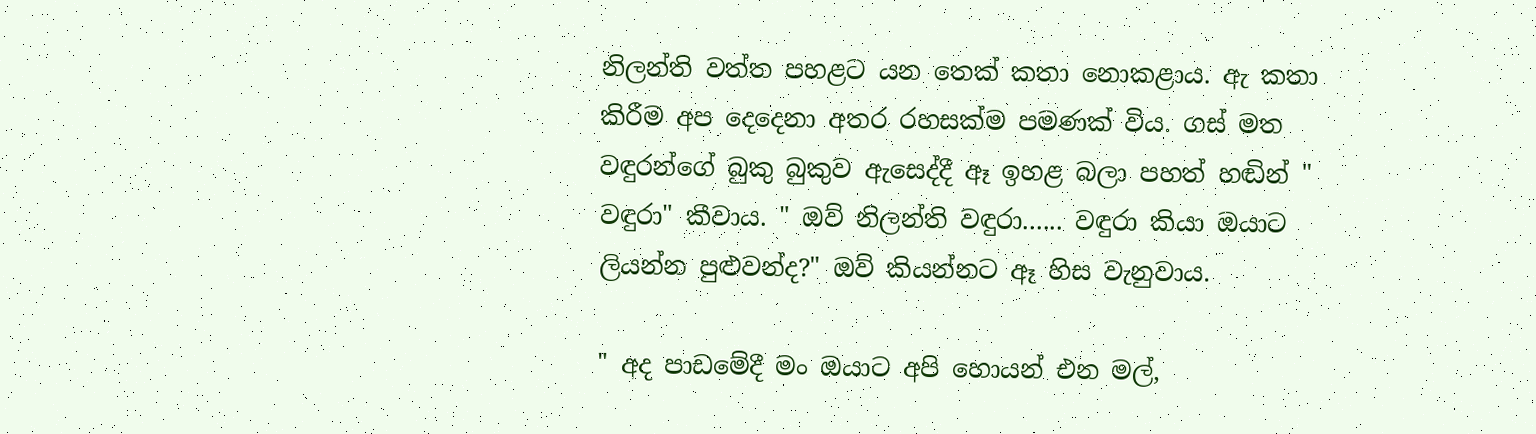නිලන්ති වත්ත පහළට යන තෙක් කතා නොකළාය. ඇ කතා කිරීම අප දෙදෙනා අතර රහසක්ම පමණක් විය. ගස් මත වඳුරන්ගේ බුකු බුකුව ඇසෙද්දී ඈ ඉහළ බලා පහත් හඬින් " වඳුරා" කීවාය. " ඔව් නිලන්ති වඳුරා...... වඳුරා කියා ඔයාට ලියන්න පුළුවන්ද?" ඔව් කියන්නට ඈ හිස වැනුවාය.

" අද පාඩමේදී මං ඔයාට අපි හොයන් එන මල්,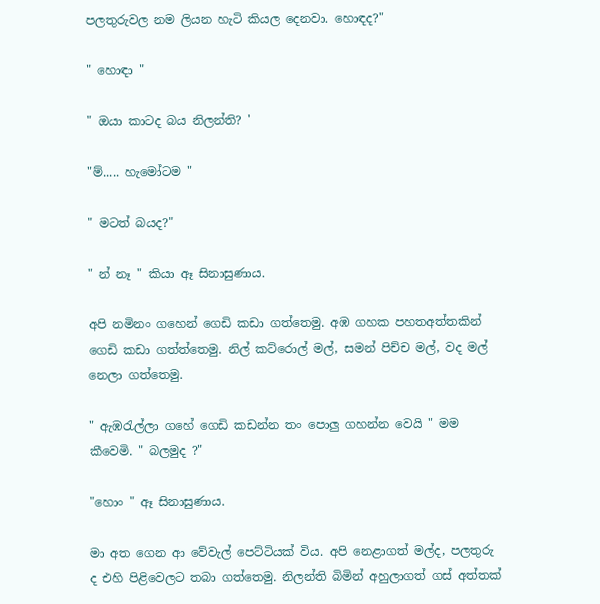පලතුරුවල නම ලියන හැටි කියල දෙනවා. හොඳද?"

" හොඳා "

" ඔයා කාටද බය නිලන්ති? '

"ම්..... හැමෝටම "

" මටත් බයද?"

" න් නෑ " කියා ඈ සිනාසුණාය.

අපි නමිනං ගහෙන් ගෙඩි කඩා ගත්තෙමු. අඹ ගහක පහතඅත්තකින් ගෙඩි කඩා ගත්ත්තෙමු. නිල් කට්රොල් මල්, සමන් පිච්ච මල්, වද මල් නෙලා ගත්තෙමු.

" ඇඹරැල්ලා ගහේ ගෙඩි කඩන්න තං පොලු ගහන්න වෙයි " මම කීවෙමි. " බලමුද ?"

"හොං " ඈ සිනාසුණාය.

මා අත ගෙන ආ වේවැල් පෙට්ටියක් විය. අපි නෙළාගත් මල්ද, පලතුරු ද එහි පිළිවෙලට තබා ගත්තෙමු. නිලන්ති බිමින් අහුලාගත් ගස් අත්තක්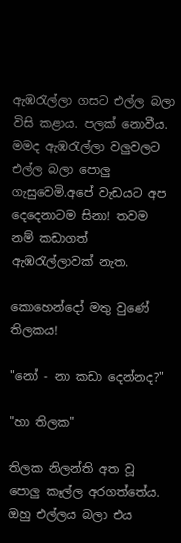ඇඹරැල්ලා ගසට එල්ල බලා විසි කළාය. පලක් නොවීය. මමද ඇඹරැල්ලා වලුවලට එල්ල බලා පොලු ගැසුවෙමි.අපේ වැඩයට අප දෙදෙනාටම සිනා! තවම නම් කඩාගත් ඇඹරැල්ලාවක් නැත.

කොහෙන්දෝ මතු වුණේ තිලකය!

"නෝ - නා කඩා දෙන්නද?"

"හා තිලක"

තිලක නිලන්ති අත වූ පොලු කෑල්ල අරගත්තේය. ඔහු එල්ලය බලා එය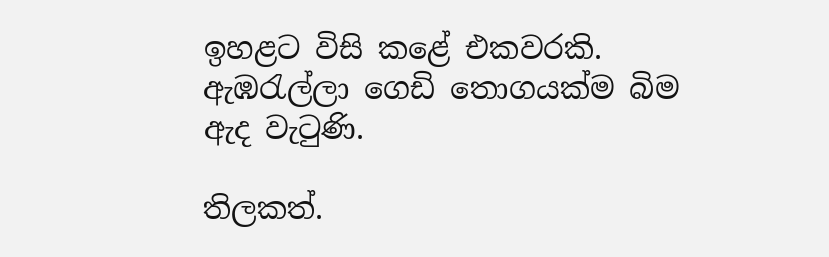ඉහළට විසි කළේ එකවරකි. ඇඹරැල්ලා ගෙඩි තොගයක්ම බිම ඇද වැටුණි.

තිලකත්.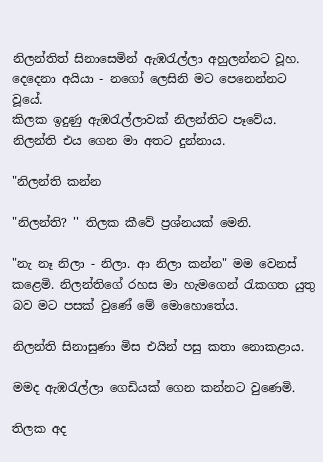නිලන්තිත් සිනාසෙමින් ඇඹරැල්ලා අහුලන්නට වූහ. දෙදෙනා අයියා - නගෝ ලෙසිනි මට පෙනෙන්නට වූයේ.
කිලක ඉදුණු ඇඹරැල්ලාවක් නිලන්තිට පෑවේය. නිලන්ති එය ගෙන මා අතට දුන්නාය.

"නිලන්ති කන්න

"නිලන්ති? '' තිලක කීවේ ප්‍රශ්නයක් මෙනි.

"නැ නෑ නිලා - නිලා. ආ නිලා කන්න" මම වෙනස් කළෙමි. නිලන්තිගේ රහස මා හැමගෙන් රැකගත යුතු බව මට පසක් වුණේ මේ මොහොතේය.

නිලන්ති සිනාසුණා මිස එයින් පසු කතා නොකළාය.

මමද ඇඹරැල්ලා ගෙඩියක් ගෙන කන්නට වුණෙමි.

තිලක අද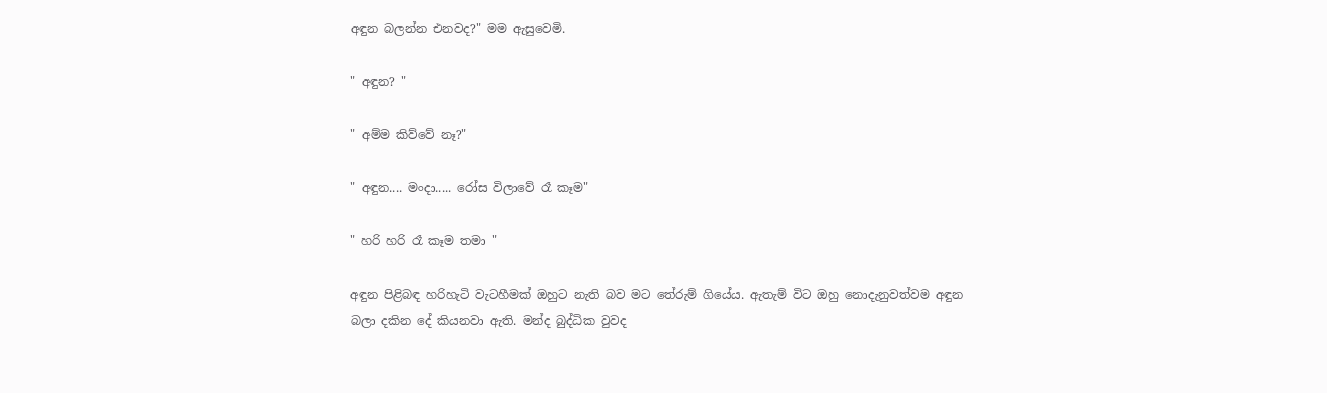අඳුන බලන්න එනවද?" මම ඇසුවෙමි.

" අඳුන? "

" අම්ම කිව්වේ නෑ?"

" අඳුන.... මංදා..... රෝස විලාවේ රෑ කෑම"

" හරි හරි රෑ කෑම තමා "

අඳුන පිළිබඳ හරිහැටි වැටහීමක් ඔහුට නැති බව මට තේරුම් ගියේය. ඇතැම් විට ඔහු නොදැනුවත්වම අඳුන බලා දකින දේ කියනවා ඇති. මන්ද බුද්ධික වුවද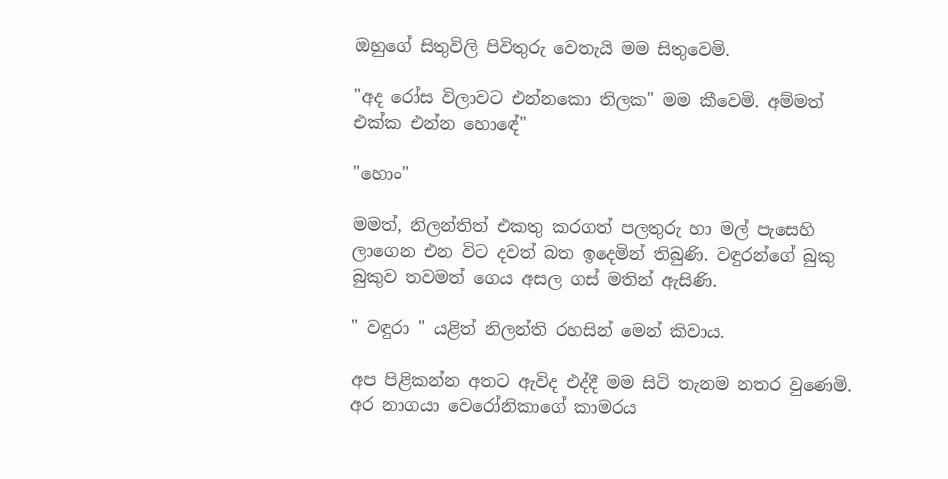ඔහුගේ සිතුවිලි පිවිතුරු වෙතැයි මම සිතුවෙමි.

"අද රෝස විලාවට එන්නකො තිලක" මම කීවෙමි. අම්මත් එක්ක එන්න හොඳේ"

"හොං"

මමත්, නිලන්තිත් එකතු කරගත් පලතුරු හා මල් පැසෙහි ලාගෙන එන විට දවත් බත ඉදෙමින් තිබුණි. වඳුරන්ගේ බුකු බුකුව තවමත් ගෙය අසල ගස් මතින් ඇසිණි.

" වඳුරා " යළිත් නිලන්ති රහසින් මෙන් කිවාය.

අප පිළිකන්න අතට ඇවිද එද්දී මම සිටි තැනම නතර වුණෙමි. අර නාගයා වෙරෝනිකාගේ කාමරය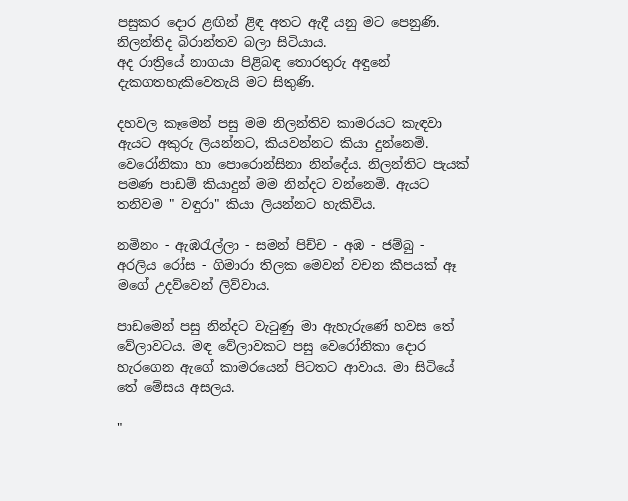පසුකර දොර ළඟින් ළිඳ අතට ඇදී යනු මට පෙනුණි. නිලන්තිද බිරාන්තව බලා සිටියාය.
අද රාත්‍රියේ නාගයා පිළිබඳ තොරතුරු අඳුනේ දැකගතහැකිවෙතැයි මට සිතුණි.

දහවල කෑමෙන් පසු මම නිලන්තිව කාමරයට කැඳවා ඇයට අකුරු ලියන්නට, කියවන්නට කියා දුන්නෙමි. වෙරෝනිකා හා පොරොන්සිනා නින්දේය. නිලන්තිට පැයක් පමණ පාඩම් කියාදුන් මම නින්දට වන්නෙමි. ඇයට තනිවම " වඳුරා" කියා ලියන්නට හැකිවිය.

නමිනං - ඇඹරැල්ලා - සමන් පිච්ච - අඹ - ජම්බු - අරලිය රෝස - ගිමාරා තිලක මෙවන් වචන කීපයක් ඈ මගේ උදව්වෙන් ලිව්වාය.

පාඩමෙන් පසු නින්දට වැටුණු මා ඇහැරුණේ හවස තේ වේලාවටය. මඳ වේලාවකට පසු වෙරෝනිකා දොර හැරගෙන ඇගේ කාමරයෙන් පිටතට ආවාය. මා සිටියේ තේ මේසය අසලය.

"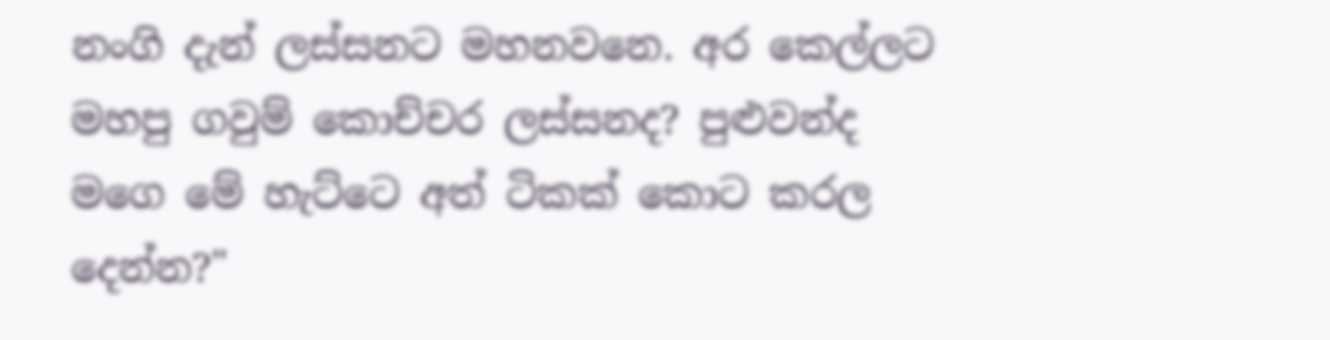නංගි දැන් ලස්සනට මහනවනෙ. අර කෙල්ලට මහපු ගවුම් කොච්චර ලස්සනද? පුළුවන්ද මගෙ මේ හැට්ටෙ අත් ටිකක් කොට කරල දෙන්න?"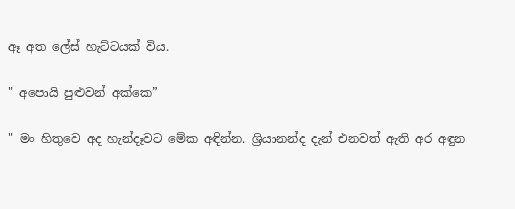ඈ අත ලේස් හැට්ටයක් විය.

" අපොයි පුළුවන් අක්කෙ”

" මං හිතුවෙ අද හැන්දෑවට මේක අඳින්න. ශ්‍රියානන්ද දැන් එනවත් ඇති අර අඳුන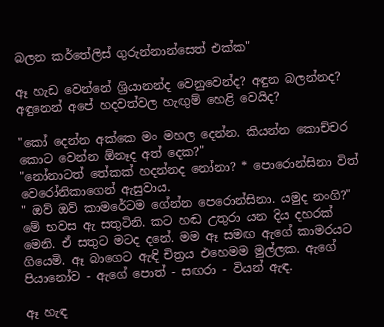බලන කර්තේලිස් ගුරුන්නාන්සෙත් එක්ක"

ඈ හැඩ වෙන්නේ ශ්‍රියානන්ද වෙනුවෙන්ද? අඳුන බලන්නද? අඳුනෙන් අපේ හදවත්වල හැඟුම් හෙළි වෙයිද?

"කෝ දෙන්න අක්කෙ මං මහල දෙන්න. කියන්න කොච්චර කොට වෙන්න ඕනෑද අත් දෙක?"
"නෝනාටත් තේකක් හදන්නද නෝනා? * පොරොන්සිනා විත් වෙරෝනිකාගෙන් ඇසුවාය.
" ඔව් ඔව් කාමරේටම ගේන්න පෙරොන්සිනා. යමුද නංගි?"
මේ භවස ඇ සතුටිනි. කට හඬ උතුරා යන දිය දහරක් මෙනි. ඒ සතුට මටද දනේ. මම ඈ සමඟ ඇගේ කාමරයට ගියෙමි. ඈ බාගෙට ඇඳි චිත්‍රය එහෙමම මුල්ලක. ඇගේ පියානෝව - ඇගේ පොත් - සඟරා - වියන් ඇඳ.

ඈ හැඳ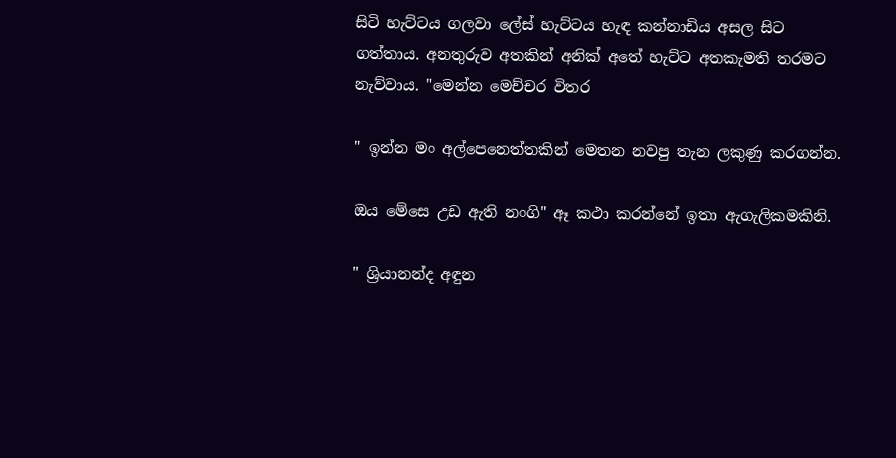සිටි හැට්ටය ගලවා ලේස් හැට්ටය හැඳ කන්නාඩිය අසල සිට ගත්තාය. අනතුරුව අතකින් අනික් අතේ හැට්ට අතකැමති තරමට නැව්වාය. "මෙන්න මෙච්චර විතර

" ඉන්න මං අල්පෙනෙත්තකින් මෙතන නවපු තැන ලකුණු කරගන්න.

ඔය මේසෙ උඩ ඇති නංගි" ඈ කථා කරන්නේ ඉතා ඇගැලිකමකිනි.

" ශ්‍රියානන්ද අඳුන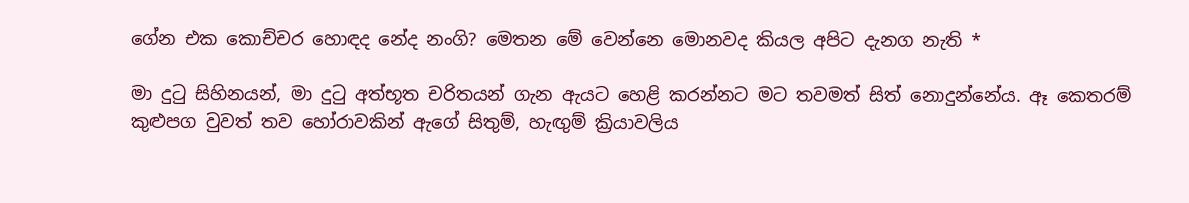ගේන එක කොච්චර හොඳද නේද නංගි? මෙතන මේ වෙන්නෙ මොනවද කියල අපිට දැනග නැති *

මා දුටු සිහිනයන්, මා දුටු අත්භූත චරිතයන් ගැන ඇයට හෙළි කරන්නට මට තවමත් සිත් නොදුන්නේය. ඈ කෙතරම් කුළුපග වුවත් තව හෝරාවකින් ඇගේ සිතුම්, හැඟුම් ක්‍රියාවලිය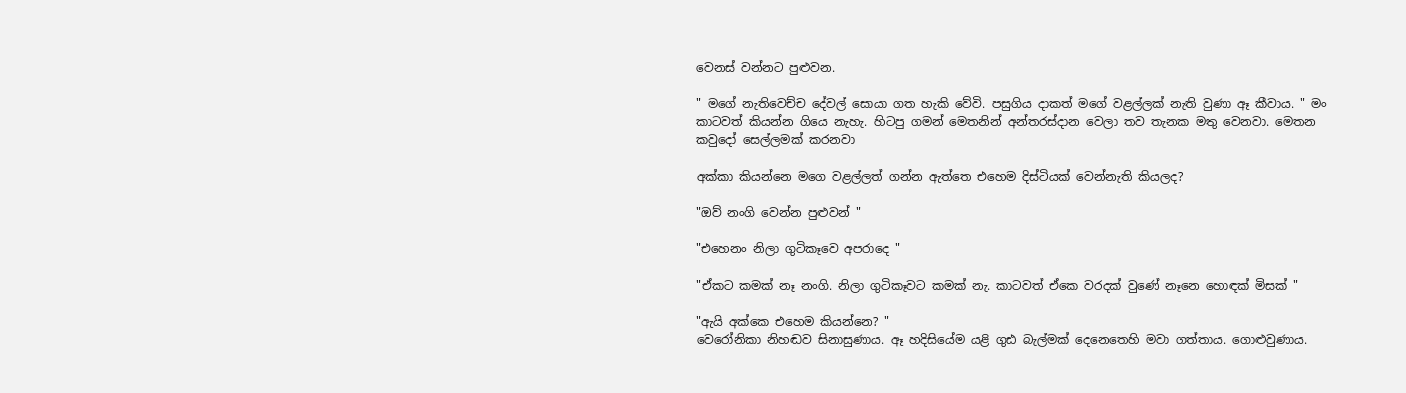වෙනස් වන්නට පුළුවන.

" මගේ නැතිවෙච්ච දේවල් සොයා ගත හැකි වේවි. පසුගිය දාකත් මගේ වළල්ලක් නැති වුණා ඈ කීවාය. " මං කාටවත් කියන්න ගියෙ නැහැ. හිටපු ගමන් මෙතනින් අන්තරස්දාන වෙලා තව තැනක මතු වෙනවා. මෙතන කවුදෝ සෙල්ලමක් කරනවා

අක්කා කියන්නෙ මගෙ වළල්ලත් ගන්න ඇත්තෙ එහෙම දිස්ටියක් වෙන්නැති කියලද?

"ඔව් නංගි වෙන්න පුළුවන් "

"එහෙනං නිලා ගුටිකෑවෙ අපරාදෙ "

"ඒකට කමක් නෑ නංගි. නිලා ගුටිකෑවට කමක් නැ. කාටවත් ඒකෙ වරදක් වුණේ නෑනෙ හොඳක් මිසක් "

"ඇයි අක්කෙ එහෙම කියන්නෙ? "
වෙරෝනිකා නිහඬව සිනාසුණාය. ඈ හදිසියේම යළි ගුඪ බැල්මක් දෙනෙතෙහි මවා ගත්තාය. ගොළුවුණාය.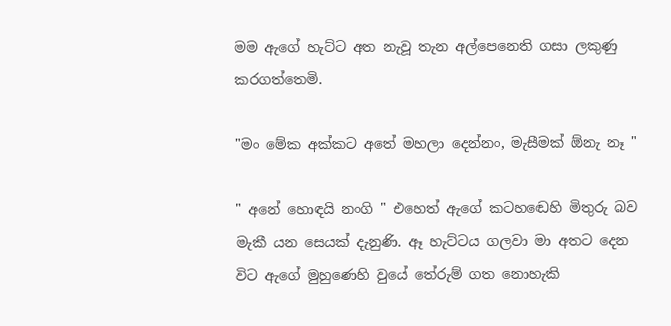මම ඇගේ හැට්ට අත නැවූ තැන අල්පෙනෙති ගසා ලකුණු කරගත්තෙමි.

"මං මේක අක්කට අතේ මහලා දෙන්නං, මැසීමක් ඕනැ නෑ "

" අනේ හොඳයි නංගි " එහෙත් ඇගේ කටහඬෙහි මිතුරු බව මැකී යන සෙයක් දැනුණි. ඈ හැට්ටය ගලවා මා අතට දෙන විට ඇගේ මුහුණෙහි වුයේ තේරුම් ගත නොහැකි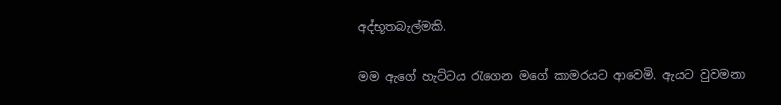අද්භූතබැල්මකි.

මම ඇගේ හැට්ටය රැගෙන මගේ කාමරයට ආවෙමි. ඇයට වුවමනා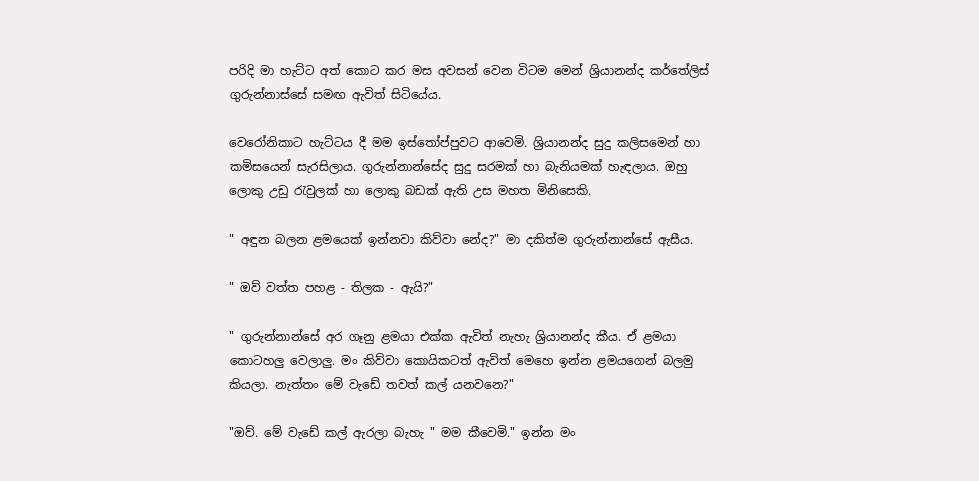පරිදි මා හැට්ට අත් කොට කර මස අවසන් වෙන විටම මෙන් ශ්‍රියානන්ද කර්තේලිස් ගුරුන්නාස්සේ සමඟ ඇවිත් සිටියේය.

වෙරෝනිකාට හැට්ටය දී මම ඉස්තෝප්පුවට ආවෙමි. ශ්‍රියානන්ද සුදු කලිසමෙන් හා කමිසයෙන් සැරසිලාය. ගුරුන්නාන්සේද සුදු සරමක් හා බැනියමක් හැඳලාය. ඔහු ලොකු උඩු රැවුලක් හා ලොකු බඩක් ඇති උස මහත මිනිසෙකි.

" අඳුන බලන ළමයෙක් ඉන්නවා කිව්වා නේද?" මා දකිත්ම ගුරුන්නාන්සේ ඇසීය.

" ඔව් වත්ත පහළ - තිලක - ඇයි?"

" ගුරුන්නාන්සේ අර ගෑනු ළමයා එක්ක ඇවිත් නැහැ ශ්‍රියානන්ද කීය. ඒ ළමයා කොටහලු වෙලාලු. මං කිව්වා කොයිකටත් ඇවිත් මෙහෙ ඉන්න ළමයගෙන් බලමු කියලා. නැත්තං මේ වැඩේ තවත් කල් යනවනෙ?"

"ඔව්. මේ වැඩේ කල් ඇරලා බැහැ " මම කීවෙමි." ඉන්න මං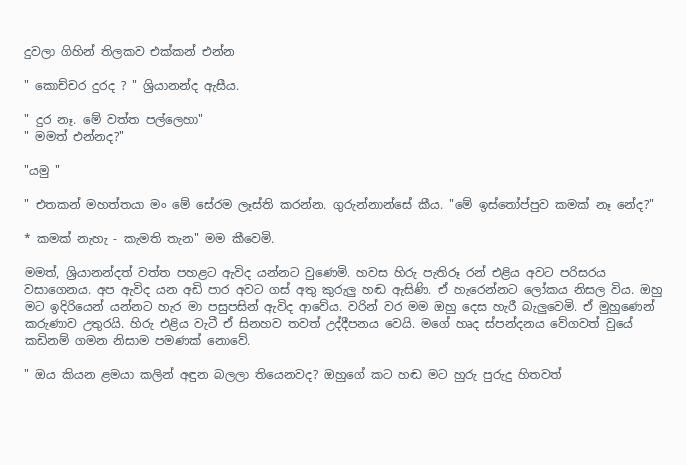දුවලා ගිහින් තිලකව එක්කන් එන්න

" කොච්චර දුරද ? " ශ්‍රියානන්ද ඇසීය.

" දුර නෑ. මේ වත්ත පල්ලෙහා"
" මමත් එන්නද?"

"යමු "

" එතකන් මහත්තයා මං මේ සේරම ලෑස්ති කරන්න. ගුරුන්නාන්සේ කීය. "මේ ඉස්තෝප්පුව කමක් නෑ නේද?"

* කමක් නැහැ - කැමති තැන" මම කීවෙමි.

මමත්, ශ්‍රියානන්දත් වත්ත පහළට ඇවිද යන්නට වුණෙමි. හවස හිරු පැතිරූ රන් එළිය අවට පරිසරය වසාගෙනය. අප ඇවිද යන අඩි පාර අවට ගස් අතු කුරුලු හඬ ඇසිණි. ඒ හැරෙන්නට ලෝකය නිසල විය. ඔහු මට ඉදිරියෙන් යන්නට හැර මා පසුපසින් ඇවිද ආවේය. වරින් වර මම ඔහු දෙස හැරී බැලුවෙමි. ඒ මුහුණෙන් කරුණාව උතුරයි. හිරු එළිය වැටී ඒ සිනහව තවත් උද්දීපනය වෙයි. මගේ හෘද ස්පන්දනය වේගවත් වුයේ කඩිනම් ගමන නිසාම පමණක් නොවේ.

" ඔය කියන ළමයා කලින් අඳුන බලලා තියෙනවද? ඔහුගේ කට හඬ මට හුරු පුරුදු හිතවත්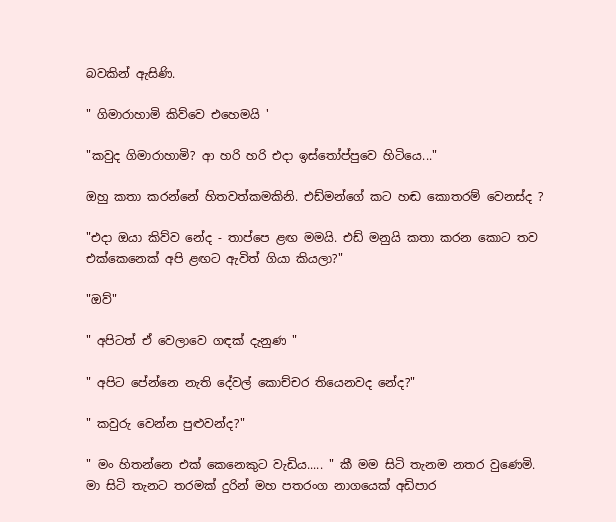බවකින් ඇසිණි.

" ගිමාරාහාමි කිව්වෙ එහෙමයි '

"කවුද ගිමාරාහාමි? ආ හරි හරි එදා ඉස්තෝප්පුවෙ හිටියෙ..."

ඔහු කතා කරන්නේ හිතවත්කමකිනි. එඩ්මන්ගේ කට හඬ කොතරම් වෙනස්ද ?

"එදා ඔයා කිව්ව නේද - තාප්පෙ ළඟ මමයි. එඩ් මනුයි කතා කරන කොට තව එක්කෙනෙක් අපි ළඟට ඇවිත් ගියා කියලා?"

"ඔව්"

" අපිටත් ඒ වෙලාවෙ ගඳක් දැනුණ "

" අපිට පේන්නෙ නැති දේවල් කොච්චර තියෙනවද නේද?"

" කවුරු වෙන්න පුළුවන්ද?"

" මං හිතන්නෙ එක් කෙනෙකුට වැඩිය..... " කී මම සිටි තැනම නතර වුණෙමි.
මා සිටි තැනට තරමක් දුරින් මහ පතරංග නාගයෙක් අඩිපාර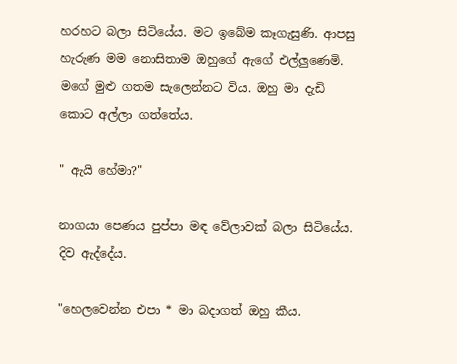හරහට බලා සිටියේය. මට ඉබේම කෑගැසුණි. ආපසු හැරුණ මම නොසිතාම ඔහුගේ ඇගේ එල්ලුණෙමි. මගේ මුළු ගතම සැලෙන්නට විය. ඔහු මා දැඩි කොට අල්ලා ගත්තේය.

" ඇයි හේමා?"

නාගයා පෙණය පුප්පා මඳ වේලාවක් බලා සිටියේය. දිව ඇද්දේය.

"හෙලවෙන්න එපා * මා බදාගත් ඔහු කීය.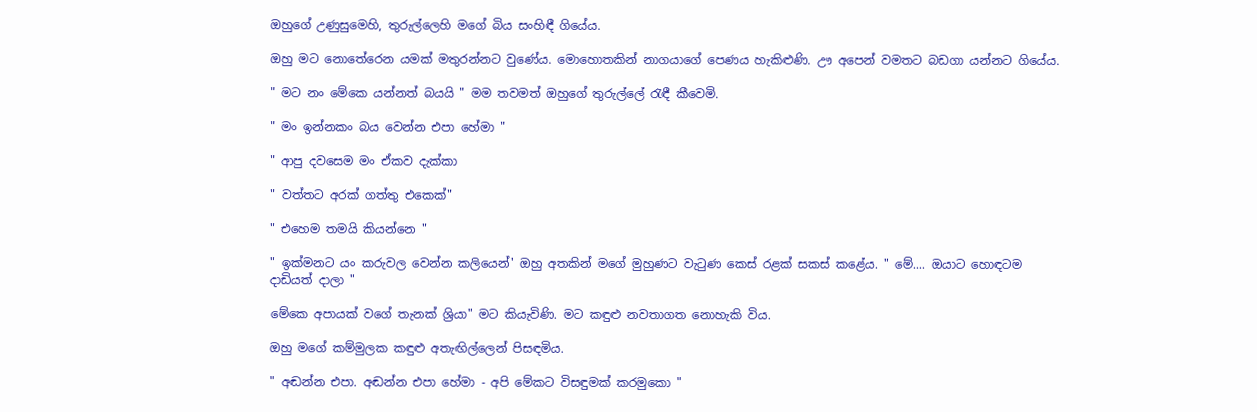ඔහුගේ උණුසුමෙහි, තුරුල්ලෙහි මගේ බිය සංහිඳී ගියේය.

ඔහු මට නොතේරෙන යමක් මතුරන්නට වුණේය. මොහොතකින් නාගයාගේ පෙණය හැකිළුණි. ඌ අපෙන් වමතට බඩගා යන්නට ගියේය.

" මට නං මේකෙ යන්නත් බයයි " මම තවමත් ඔහුගේ තුරුල්ලේ රැඳී කීවෙමි.

" මං ඉන්නකං බය වෙන්න එපා හේමා "

" ආපු දවසෙම මං ඒකව දැක්කා

" වත්තට අරක් ගත්තු එකෙක්"

" එහෙම තමයි කියන්නෙ "

" ඉක්මනට යං කරුවල වෙන්න කලියෙන්' ඔහු අතකින් මගේ මුහුණට වැටුණ කෙස් රළක් සකස් කළේය. " මේ.... ඔයාට හොඳටම දාඩියත් දාලා "

මේකෙ අපායක් වගේ තැනක් ශ්‍රියා" මට කියැවිණි. මට කඳුළු නවතාගත නොහැකි විය.

ඔහු මගේ කම්මුලක කඳුළු අතැඟිල්ලෙන් පිසඳමිය.

" අඬන්න එපා. අඬන්න එපා හේමා - අපි මේකට විසඳුමක් කරමුකො "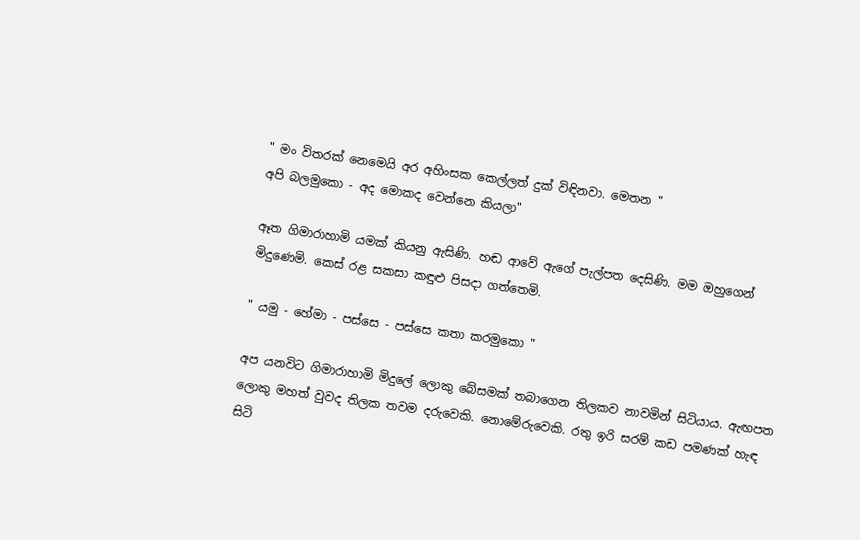" මං විතරක් නෙමෙයි අර අහිංසක කෙල්ලත් දුක් විඳිනවා. මෙතන "
අපි බලමුකො - අද මොකද වෙන්නෙ කියලා"

ඈත ගිමාරාහාමි යමක් කියනු ඇසිණි. හඬ ආවේ ඇගේ පැල්පත දෙසිණි. මම ඔහුගෙන් මිදුණෙමි. කෙස් රළ සකසා කඳුළු පිසදා ගත්තෙමි.

" යමු - හේමා - පස්සෙ - පස්සෙ කතා කරමුකො "

අප යනවිට ගිමාරාහාමි මිදුලේ ලොකු බේසමක් තබාගෙන තිලකව නාවමින් සිටියාය. ඇඟපත ලොකු මහත් වුවද තිලක තවම දරුවෙකි. නොමේරුවෙකි. රතු ඉරි සරම් කඩ පමණක් හැඳ සිටි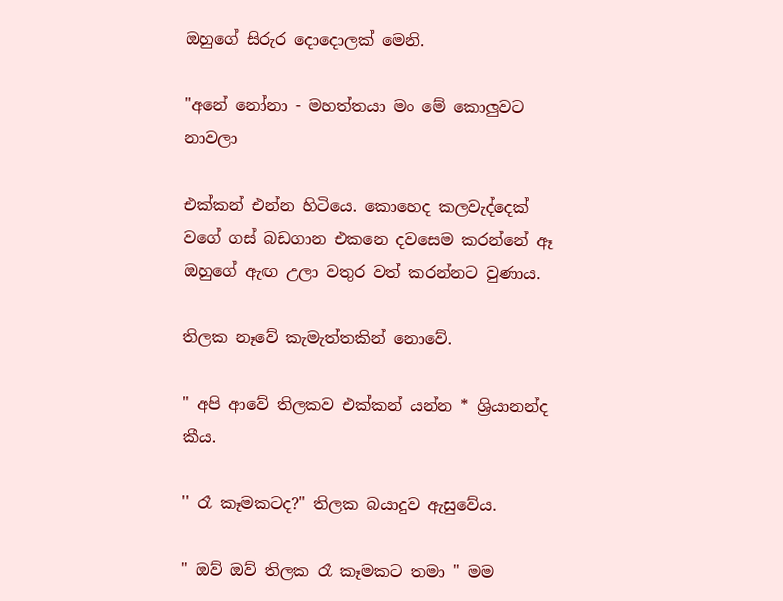ඔහුගේ සිරුර දොදොලක් මෙනි.

"අනේ නෝනා - මහත්තයා මං මේ කොලුවට නාවලා

එක්කන් එන්න හිටියෙ. කොහෙද කලවැද්දෙක් වගේ ගස් බඩගාන එකනෙ දවසෙම කරන්නේ ඈ ඔහුගේ ඇඟ උලා වතුර වත් කරන්නට වුණාය.

තිලක නෑවේ කැමැත්තකින් නොවේ.

" අපි ආවේ තිලකව එක්කන් යන්න * ශ්‍රියානන්ද කීය.

'' රෑ කෑමකටද?" තිලක බයාදුව ඇසුවේය.

" ඔව් ඔව් තිලක රෑ කෑමකට තමා " මම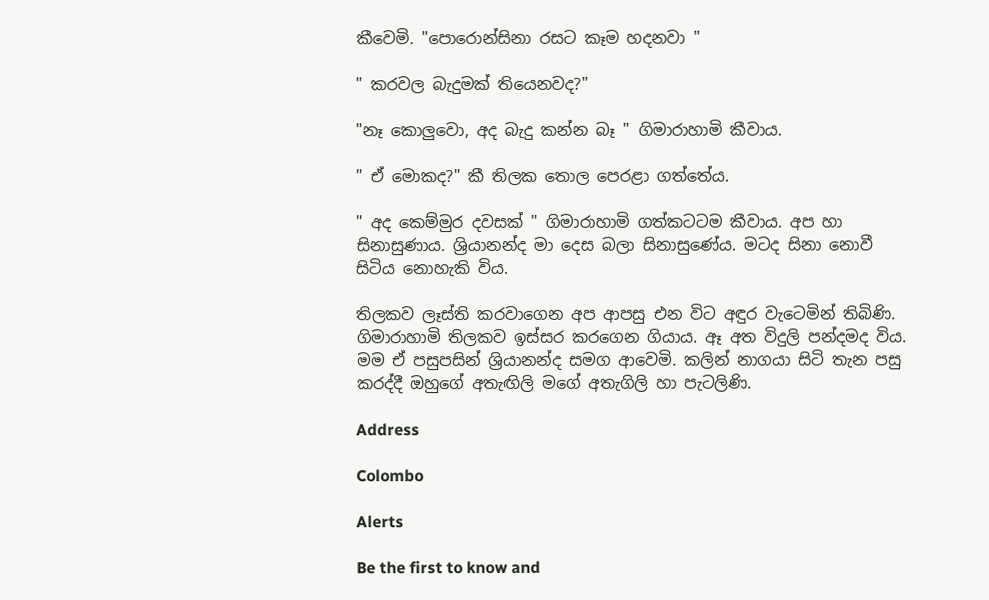කීවෙමි. "පොරොන්සිනා රසට කෑම හදනවා "

" කරවල බැදුමක් තියෙනවද?"

"නෑ කොලුවො, අද බැදු කන්න බෑ " ගිමාරාහාමි කීවාය.

" ඒ මොකද?" කී තිලක තොල පෙරළා ගත්තේය.

" අද කෙම්මුර දවසක් " ගිමාරාහාමි ගත්කටටම කීවාය. අප හා සිනාසුණාය. ශ්‍රියානන්ද මා දෙස බලා සිනාසුණේය. මටද සිනා නොවී සිටිය නොහැකි විය.

තිලකව ලෑස්ති කරවාගෙන අප ආපසු එන විට අඳුර වැටෙමින් තිබිණි. ගිමාරාහාමි තිලකව ඉස්සර කරගෙන ගියාය. ඈ අත විදුලි පන්දමද විය. මම ඒ පසුපසින් ශ්‍රියානන්ද සමග ආවෙමි. කලින් නාගයා සිටි තැන පසු කරද්දී ඔහුගේ අතැඟිලි මගේ අතැගිලි හා පැටලිණි.

Address

Colombo

Alerts

Be the first to know and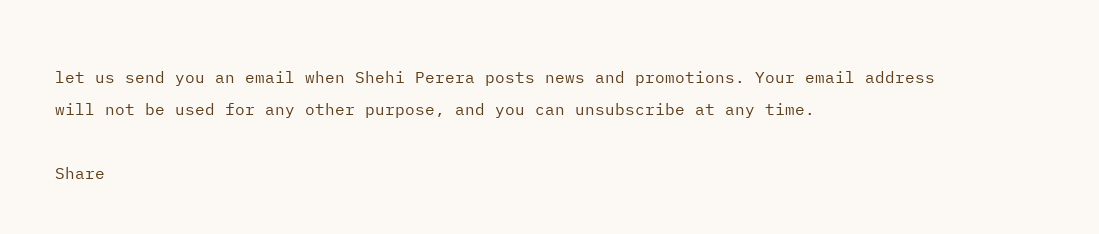let us send you an email when Shehi Perera posts news and promotions. Your email address will not be used for any other purpose, and you can unsubscribe at any time.

Share